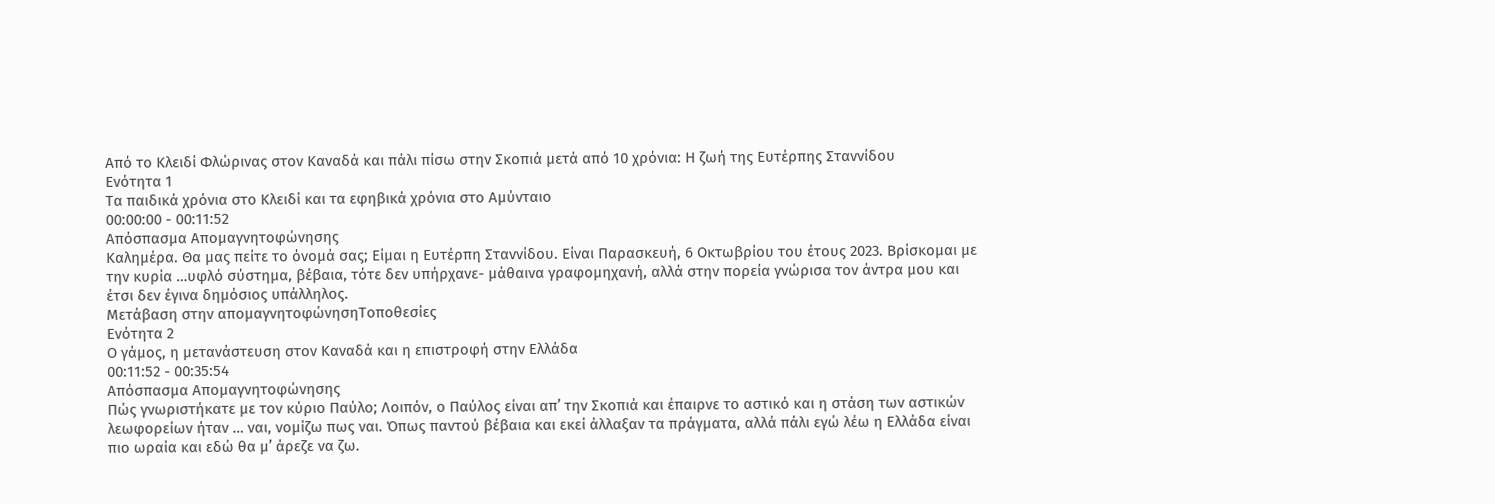Από το Κλειδί Φλώρινας στον Καναδά και πάλι πίσω στην Σκοπιά μετά από 10 χρόνια: Η ζωή της Ευτέρπης Σταννίδου
Ενότητα 1
Τα παιδικά χρόνια στο Κλειδί και τα εφηβικά χρόνια στο Αμύνταιο
00:00:00 - 00:11:52
Απόσπασμα Απομαγνητοφώνησης
Καλημέρα. Θα μας πείτε το όνομά σας; Είμαι η Ευτέρπη Σταννίδου. Είναι Παρασκευή, 6 Οκτωβρίου του έτους 2023. Βρίσκομαι με την κυρία …υφλό σύστημα, βέβαια, τότε δεν υπήρχανε- μάθαινα γραφομηχανή, αλλά στην πορεία γνώρισα τον άντρα μου και έτσι δεν έγινα δημόσιος υπάλληλος.
Μετάβαση στην απομαγνητοφώνησηΤοποθεσίες
Ενότητα 2
Ο γάμος, η μετανάστευση στον Καναδά και η επιστροφή στην Ελλάδα
00:11:52 - 00:35:54
Απόσπασμα Απομαγνητοφώνησης
Πώς γνωριστήκατε με τον κύριο Παύλο; Λοιπόν, ο Παύλος είναι απ’ την Σκοπιά και έπαιρνε το αστικό και η στάση των αστικών λεωφορείων ήταν … ναι, νομίζω πως ναι. Όπως παντού βέβαια και εκεί άλλαξαν τα πράγματα, αλλά πάλι εγώ λέω η Ελλάδα είναι πιο ωραία και εδώ θα μ’ άρεζε να ζω.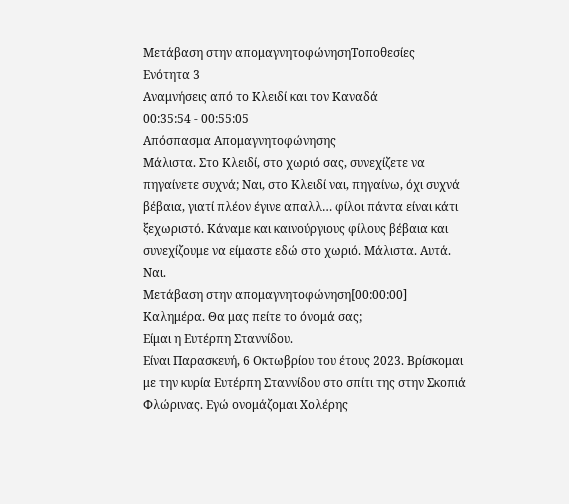Μετάβαση στην απομαγνητοφώνησηΤοποθεσίες
Ενότητα 3
Αναμνήσεις από το Κλειδί και τον Καναδά
00:35:54 - 00:55:05
Απόσπασμα Απομαγνητοφώνησης
Μάλιστα. Στο Κλειδί, στο χωριό σας, συνεχίζετε να πηγαίνετε συχνά; Ναι, στο Κλειδί ναι, πηγαίνω, όχι συχνά βέβαια, γιατί πλέον έγινε απαλλ… φίλοι πάντα είναι κάτι ξεχωριστό. Κάναμε και καινούργιους φίλους βέβαια και συνεχίζουμε να είμαστε εδώ στο χωριό. Μάλιστα. Αυτά. Ναι.
Μετάβαση στην απομαγνητοφώνηση[00:00:00] Καλημέρα. Θα μας πείτε το όνομά σας;
Είμαι η Ευτέρπη Σταννίδου.
Είναι Παρασκευή, 6 Οκτωβρίου του έτους 2023. Βρίσκομαι με την κυρία Ευτέρπη Σταννίδου στο σπίτι της στην Σκοπιά Φλώρινας. Εγώ ονομάζομαι Χολέρης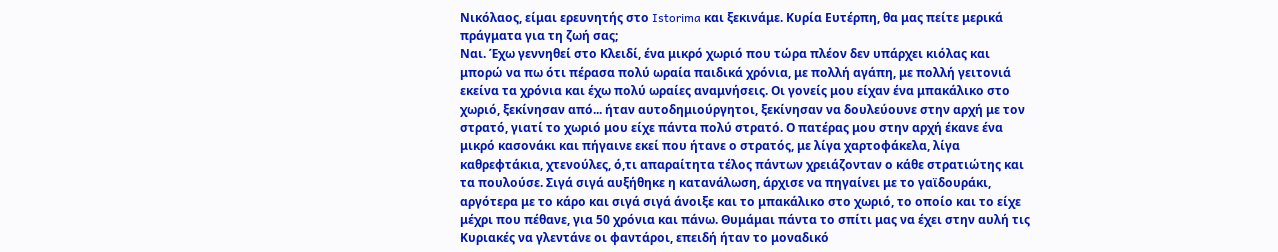Νικόλαος, είμαι ερευνητής στο Istorima και ξεκινάμε. Κυρία Ευτέρπη, θα μας πείτε μερικά πράγματα για τη ζωή σας;
Ναι. Έχω γεννηθεί στο Κλειδί, ένα μικρό χωριό που τώρα πλέον δεν υπάρχει κιόλας και μπορώ να πω ότι πέρασα πολύ ωραία παιδικά χρόνια, με πολλή αγάπη, με πολλή γειτονιά εκείνα τα χρόνια και έχω πολύ ωραίες αναμνήσεις. Οι γονείς μου είχαν ένα μπακάλικο στο χωριό, ξεκίνησαν από... ήταν αυτοδημιούργητοι, ξεκίνησαν να δουλεύουνε στην αρχή με τον στρατό, γιατί το χωριό μου είχε πάντα πολύ στρατό. Ο πατέρας μου στην αρχή έκανε ένα μικρό κασονάκι και πήγαινε εκεί που ήτανε ο στρατός, με λίγα χαρτοφάκελα, λίγα καθρεφτάκια, χτενούλες, ό,τι απαραίτητα τέλος πάντων χρειάζονταν ο κάθε στρατιώτης και τα πουλούσε. Σιγά σιγά αυξήθηκε η κατανάλωση, άρχισε να πηγαίνει με το γαϊδουράκι, αργότερα με το κάρο και σιγά σιγά άνοιξε και το μπακάλικο στο χωριό, το οποίο και το είχε μέχρι που πέθανε, για 50 χρόνια και πάνω. Θυμάμαι πάντα το σπίτι μας να έχει στην αυλή τις Κυριακές να γλεντάνε οι φαντάροι, επειδή ήταν το μοναδικό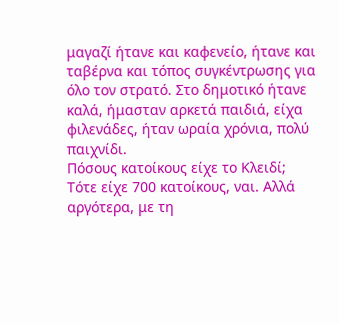μαγαζί ήτανε και καφενείο, ήτανε και ταβέρνα και τόπος συγκέντρωσης για όλο τον στρατό. Στο δημοτικό ήτανε καλά, ήμασταν αρκετά παιδιά, είχα φιλενάδες, ήταν ωραία χρόνια, πολύ παιχνίδι.
Πόσους κατοίκους είχε το Κλειδί;
Τότε είχε 700 κατοίκους, ναι. Αλλά αργότερα, με τη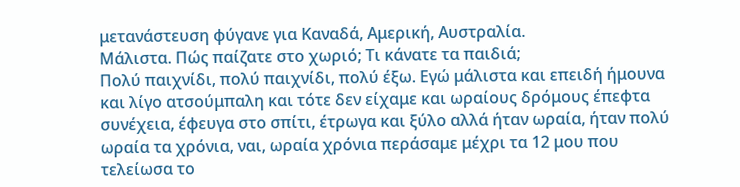μετανάστευση φύγανε για Καναδά, Αμερική, Αυστραλία.
Μάλιστα. Πώς παίζατε στο χωριό; Τι κάνατε τα παιδιά;
Πολύ παιχνίδι, πολύ παιχνίδι, πολύ έξω. Εγώ μάλιστα και επειδή ήμουνα και λίγο ατσούμπαλη και τότε δεν είχαμε και ωραίους δρόμους έπεφτα συνέχεια, έφευγα στο σπίτι, έτρωγα και ξύλο αλλά ήταν ωραία, ήταν πολύ ωραία τα χρόνια, ναι, ωραία χρόνια περάσαμε μέχρι τα 12 μου που τελείωσα το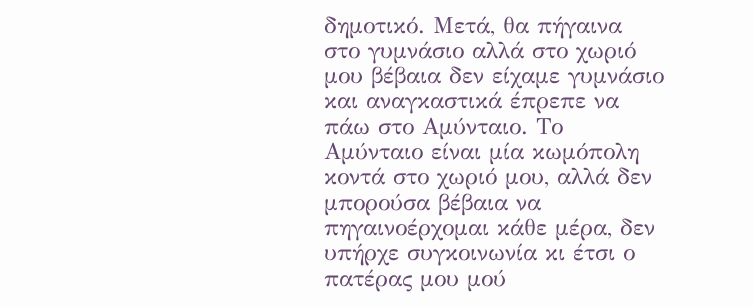δημοτικό. Μετά, θα πήγαινα στο γυμνάσιο αλλά στο χωριό μου βέβαια δεν είχαμε γυμνάσιο και αναγκαστικά έπρεπε να πάω στο Αμύνταιο. Το Αμύνταιο είναι μία κωμόπολη κοντά στο χωριό μου, αλλά δεν μπορούσα βέβαια να πηγαινοέρχομαι κάθε μέρα, δεν υπήρχε συγκοινωνία κι έτσι ο πατέρας μου μού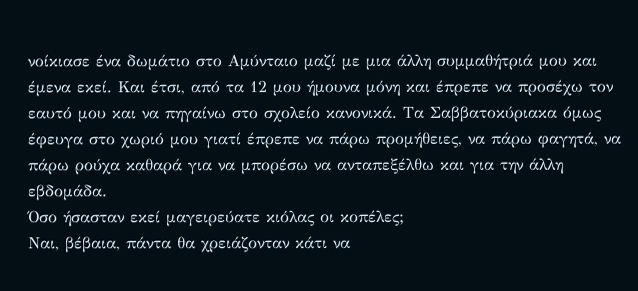νοίκιασε ένα δωμάτιο στο Αμύνταιο μαζί με μια άλλη συμμαθήτριά μου και έμενα εκεί. Και έτσι, από τα 12 μου ήμουνα μόνη και έπρεπε να προσέχω τον εαυτό μου και να πηγαίνω στο σχολείο κανονικά. Τα Σαββατοκύριακα όμως έφευγα στο χωριό μου γιατί έπρεπε να πάρω προμήθειες, να πάρω φαγητά, να πάρω ρούχα καθαρά για να μπορέσω να ανταπεξέλθω και για την άλλη εβδομάδα.
Όσο ήσασταν εκεί μαγειρεύατε κιόλας οι κοπέλες;
Ναι, βέβαια, πάντα θα χρειάζονταν κάτι να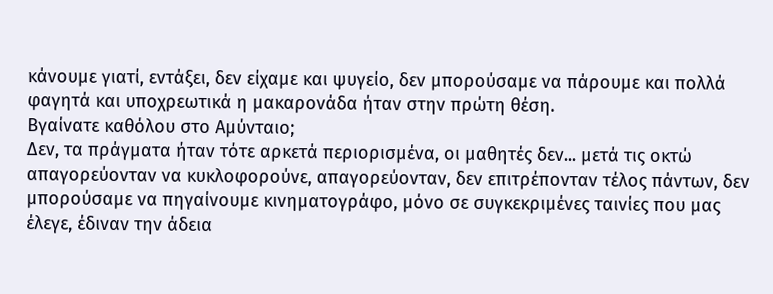κάνουμε γιατί, εντάξει, δεν είχαμε και ψυγείο, δεν μπορούσαμε να πάρουμε και πολλά φαγητά και υποχρεωτικά η μακαρονάδα ήταν στην πρώτη θέση.
Βγαίνατε καθόλου στο Αμύνταιο;
Δεν, τα πράγματα ήταν τότε αρκετά περιορισμένα, οι μαθητές δεν... μετά τις οκτώ απαγορεύονταν να κυκλοφορούνε, απαγορεύονταν, δεν επιτρέπονταν τέλος πάντων, δεν μπορούσαμε να πηγαίνουμε κινηματογράφο, μόνο σε συγκεκριμένες ταινίες που μας έλεγε, έδιναν την άδεια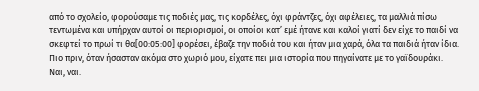από το σχολείο, φορούσαμε τις ποδιές μας, τις κορδέλες, όχι φράντζες, όχι αφέλειες, τα μαλλιά πίσω τεντωμένα και υπήρχαν αυτοί οι περιορισμοί, οι οποίοι κατ’ εμέ ήτανε και καλοί γιατί δεν είχε το παιδί να σκεφτεί το πρωί τι θα[00:05:00] φορέσει, έβαζε την ποδιά του και ήταν μια χαρά, όλα τα παιδιά ήταν ίδια.
Πιο πριν, όταν ήσασταν ακόμα στο χωριό μου, είχατε πει μια ιστορία που πηγαίνατε με το γαϊδουράκι.
Ναι, ναι.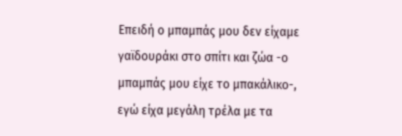Επειδή ο μπαμπάς μου δεν είχαμε γαϊδουράκι στο σπίτι και ζώα -ο μπαμπάς μου είχε το μπακάλικο-, εγώ είχα μεγάλη τρέλα με τα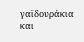γαϊδουράκια και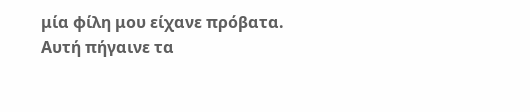μία φίλη μου είχανε πρόβατα. Αυτή πήγαινε τα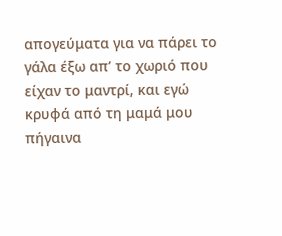απογεύματα για να πάρει το γάλα έξω απ’ το χωριό που είχαν το μαντρί, και εγώ κρυφά από τη μαμά μου πήγαινα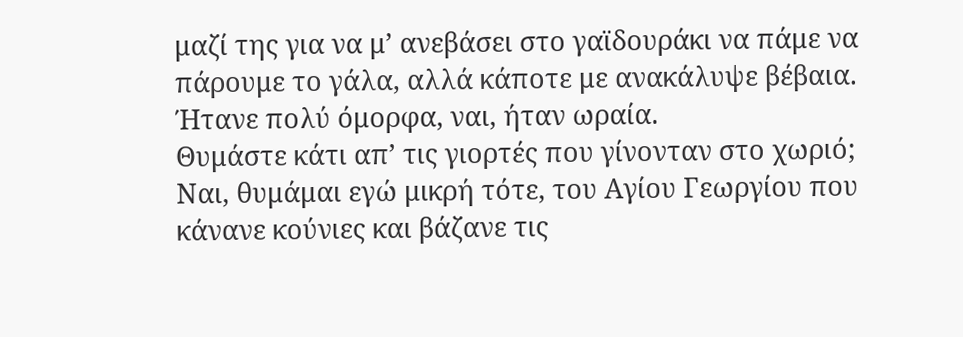μαζί της για να μ’ ανεβάσει στο γαϊδουράκι να πάμε να πάρουμε το γάλα, αλλά κάποτε με ανακάλυψε βέβαια. Ήτανε πολύ όμορφα, ναι, ήταν ωραία.
Θυμάστε κάτι απ’ τις γιορτές που γίνονταν στο χωριό;
Ναι, θυμάμαι εγώ μικρή τότε, του Αγίου Γεωργίου που κάνανε κούνιες και βάζανε τις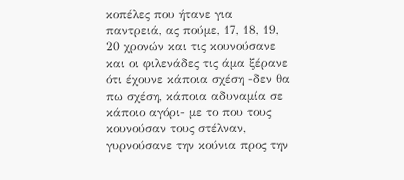κοπέλες που ήτανε για παντρειά, ας πούμε, 17, 18, 19, 20 χρονών και τις κουνούσανε και οι φιλενάδες τις άμα ξέρανε ότι έχουνε κάποια σχέση -δεν θα πω σχέση, κάποια αδυναμία σε κάποιο αγόρι- με το που τους κουνούσαν τους στέλναν, γυρνούσανε την κούνια προς την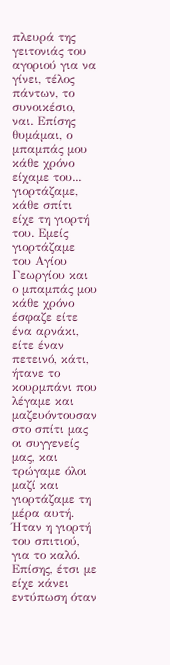πλευρά της γειτονιάς του αγοριού για να γίνει, τέλος πάντων, το συνοικέσιο, ναι. Επίσης θυμάμαι, ο μπαμπάς μου κάθε χρόνο είχαμε του... γιορτάζαμε, κάθε σπίτι είχε τη γιορτή του. Εμείς γιορτάζαμε του Αγίου Γεωργίου και ο μπαμπάς μου κάθε χρόνο έσφαζε είτε ένα αρνάκι, είτε έναν πετεινό, κάτι, ήτανε το κουρμπάνι που λέγαμε και μαζευόντουσαν στο σπίτι μας οι συγγενείς μας, και τρώγαμε όλοι μαζί και γιορτάζαμε τη μέρα αυτή. Ήταν η γιορτή του σπιτιού, για το καλό. Επίσης, έτσι με είχε κάνει εντύπωση όταν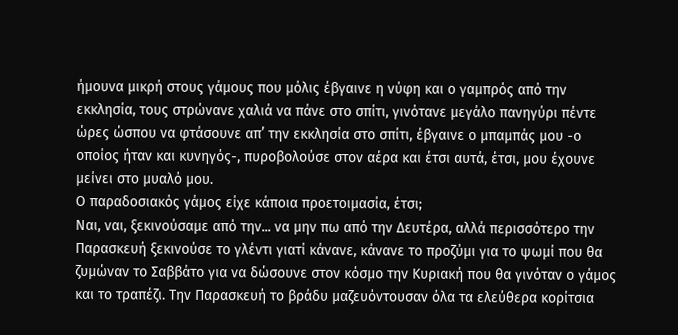ήμουνα μικρή στους γάμους που μόλις έβγαινε η νύφη και ο γαμπρός από την εκκλησία, τους στρώνανε χαλιά να πάνε στο σπίτι, γινότανε μεγάλο πανηγύρι πέντε ώρες ώσπου να φτάσουνε απ’ την εκκλησία στο σπίτι, έβγαινε ο μπαμπάς μου -ο οποίος ήταν και κυνηγός-, πυροβολούσε στον αέρα και έτσι αυτά, έτσι, μου έχουνε μείνει στο μυαλό μου.
Ο παραδοσιακός γάμος είχε κάποια προετοιμασία, έτσι;
Ναι, ναι, ξεκινούσαμε από την... να μην πω από την Δευτέρα, αλλά περισσότερο την Παρασκευή ξεκινούσε το γλέντι γιατί κάνανε, κάνανε το προζύμι για το ψωμί που θα ζυμώναν το Σαββάτο για να δώσουνε στον κόσμο την Κυριακή που θα γινόταν ο γάμος και το τραπέζι. Την Παρασκευή το βράδυ μαζευόντουσαν όλα τα ελεύθερα κορίτσια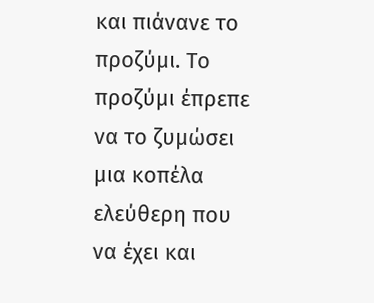και πιάνανε το προζύμι. Το προζύμι έπρεπε να το ζυμώσει μια κοπέλα ελεύθερη που να έχει και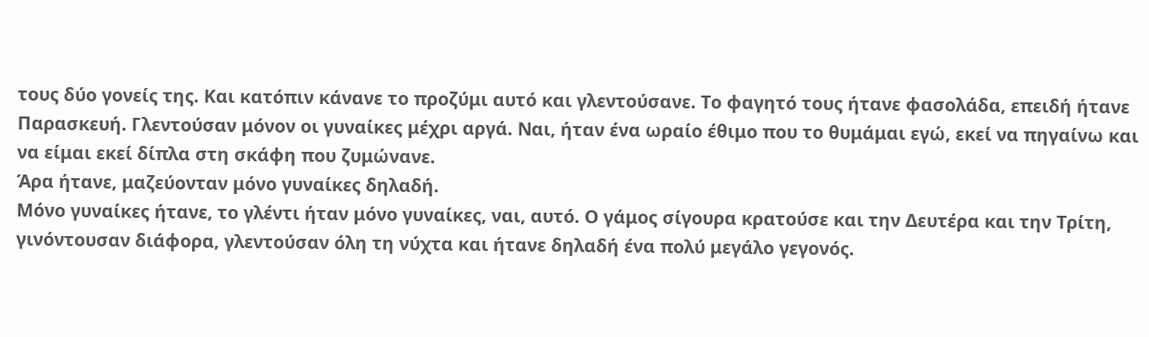τους δύο γονείς της. Και κατόπιν κάνανε το προζύμι αυτό και γλεντούσανε. Το φαγητό τους ήτανε φασολάδα, επειδή ήτανε Παρασκευή. Γλεντούσαν μόνον οι γυναίκες μέχρι αργά. Ναι, ήταν ένα ωραίο έθιμο που το θυμάμαι εγώ, εκεί να πηγαίνω και να είμαι εκεί δίπλα στη σκάφη που ζυμώνανε.
Άρα ήτανε, μαζεύονταν μόνο γυναίκες δηλαδή.
Μόνο γυναίκες ήτανε, το γλέντι ήταν μόνο γυναίκες, ναι, αυτό. Ο γάμος σίγουρα κρατούσε και την Δευτέρα και την Τρίτη, γινόντουσαν διάφορα, γλεντούσαν όλη τη νύχτα και ήτανε δηλαδή ένα πολύ μεγάλο γεγονός.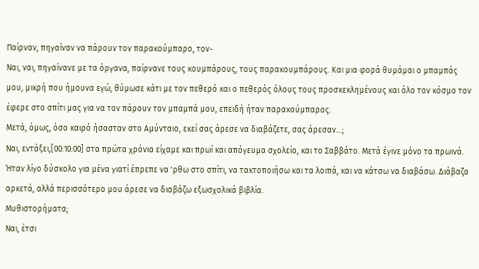Παίρναν, πηγαίναν να πάρουν τον παρακούμπαρο, τον-
Ναι, ναι, πηγαίνανε με τα όργανα, παίρνανε τους κουμπάρους, τους παρακουμπάρους. Και μια φορά θυμάμαι ο μπαμπάς μου, μικρή που ήμουνα εγώ, θύμωσε κάτι με τον πεθερό και ο πεθερός όλους τους προσκεκλημένους και όλο τον κόσμο τον έφερε στο σπίτι μας για να τον πάρουν τον μπαμπά μου, επειδή ήταν παρακούμπαρος.
Μετά, όμως, όσο καιρό ήσασταν στο Αμύνταιο, εκεί σας άρεσε να διαβάζετε, σας άρεσαν…;
Ναι, εντάξει,[00:10:00] στα πρώτα χρόνια είχαμε και πρωί και απόγευμα σχολείο, και το Σαββάτο. Μετά έγινε μόνο τα πρωινά. Ήταν λίγο δύσκολο για μένα γιατί έπρεπε να 'ρθω στο σπίτι, να τακτοποιήσω και τα λοιπά, και να κάτσω να διαβάσω. Διάβαζα αρκετά, αλλά περισσότερο μου άρεσε να διαβάζω εξωσχολικά βιβλία.
Μυθιστορήματα;
Ναι, έτσι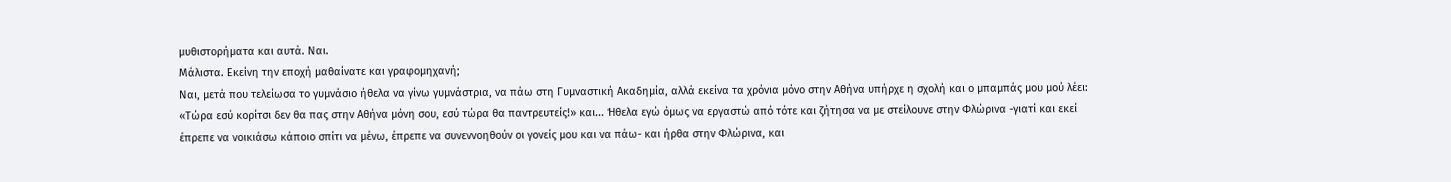μυθιστορήματα και αυτά. Ναι.
Μάλιστα. Εκείνη την εποχή μαθαίνατε και γραφομηχανή;
Ναι, μετά που τελείωσα το γυμνάσιο ήθελα να γίνω γυμνάστρια, να πάω στη Γυμναστική Ακαδημία, αλλά εκείνα τα χρόνια μόνο στην Αθήνα υπήρχε η σχολή και ο μπαμπάς μου μού λέει: «Τώρα εσύ κορίτσι δεν θα πας στην Αθήνα μόνη σου, εσύ τώρα θα παντρευτείς!» και... Ήθελα εγώ όμως να εργαστώ από τότε και ζήτησα να με στείλουνε στην Φλώρινα -γιατί και εκεί έπρεπε να νοικιάσω κάποιο σπίτι να μένω, έπρεπε να συνεννοηθούν οι γονείς μου και να πάω- και ήρθα στην Φλώρινα, και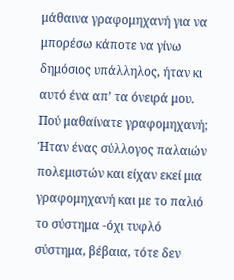μάθαινα γραφομηχανή για να μπορέσω κάποτε να γίνω δημόσιος υπάλληλος, ήταν κι αυτό ένα απ’ τα όνειρά μου.
Πού μαθαίνατε γραφομηχανή;
Ήταν ένας σύλλογος παλαιών πολεμιστών και είχαν εκεί μια γραφομηχανή και με το παλιό το σύστημα -όχι τυφλό σύστημα, βέβαια, τότε δεν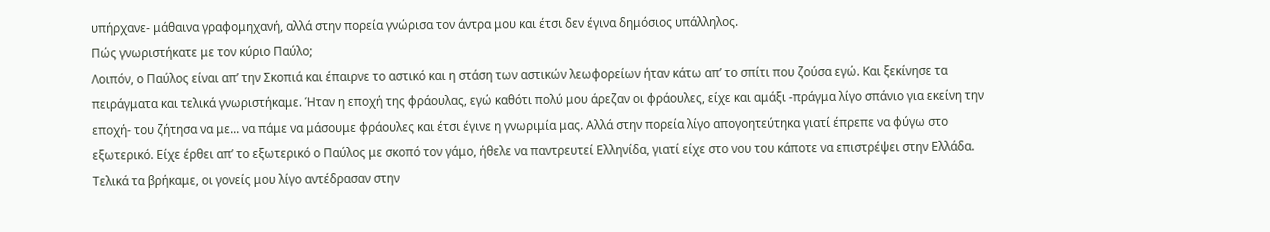υπήρχανε- μάθαινα γραφομηχανή, αλλά στην πορεία γνώρισα τον άντρα μου και έτσι δεν έγινα δημόσιος υπάλληλος.
Πώς γνωριστήκατε με τον κύριο Παύλο;
Λοιπόν, ο Παύλος είναι απ’ την Σκοπιά και έπαιρνε το αστικό και η στάση των αστικών λεωφορείων ήταν κάτω απ’ το σπίτι που ζούσα εγώ. Και ξεκίνησε τα πειράγματα και τελικά γνωριστήκαμε. Ήταν η εποχή της φράουλας, εγώ καθότι πολύ μου άρεζαν οι φράουλες, είχε και αμάξι -πράγμα λίγο σπάνιο για εκείνη την εποχή- του ζήτησα να με... να πάμε να μάσουμε φράουλες και έτσι έγινε η γνωριμία μας. Αλλά στην πορεία λίγο απογοητεύτηκα γιατί έπρεπε να φύγω στο εξωτερικό. Είχε έρθει απ’ το εξωτερικό ο Παύλος με σκοπό τον γάμο, ήθελε να παντρευτεί Ελληνίδα, γιατί είχε στο νου του κάποτε να επιστρέψει στην Ελλάδα. Τελικά τα βρήκαμε, οι γονείς μου λίγο αντέδρασαν στην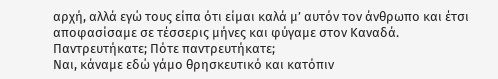αρχή, αλλά εγώ τους είπα ότι είμαι καλά μ’ αυτόν τον άνθρωπο και έτσι αποφασίσαμε σε τέσσερις μήνες και φύγαμε στον Καναδά.
Παντρευτήκατε; Πότε παντρευτήκατε;
Ναι, κάναμε εδώ γάμο θρησκευτικό και κατόπιν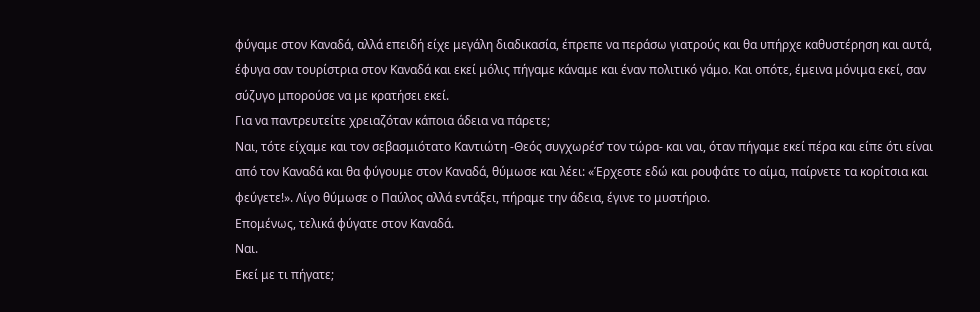φύγαμε στον Καναδά, αλλά επειδή είχε μεγάλη διαδικασία, έπρεπε να περάσω γιατρούς και θα υπήρχε καθυστέρηση και αυτά, έφυγα σαν τουρίστρια στον Καναδά και εκεί μόλις πήγαμε κάναμε και έναν πολιτικό γάμο. Και οπότε, έμεινα μόνιμα εκεί, σαν σύζυγο μπορούσε να με κρατήσει εκεί.
Για να παντρευτείτε χρειαζόταν κάποια άδεια να πάρετε;
Ναι, τότε είχαμε και τον σεβασμιότατο Καντιώτη -Θεός συγχωρέσ’ τον τώρα- και ναι, όταν πήγαμε εκεί πέρα και είπε ότι είναι από τον Καναδά και θα φύγουμε στον Καναδά, θύμωσε και λέει: «Έρχεστε εδώ και ρουφάτε το αίμα, παίρνετε τα κορίτσια και φεύγετε!». Λίγο θύμωσε ο Παύλος αλλά εντάξει, πήραμε την άδεια, έγινε το μυστήριο.
Επομένως, τελικά φύγατε στον Καναδά.
Ναι.
Εκεί με τι πήγατε;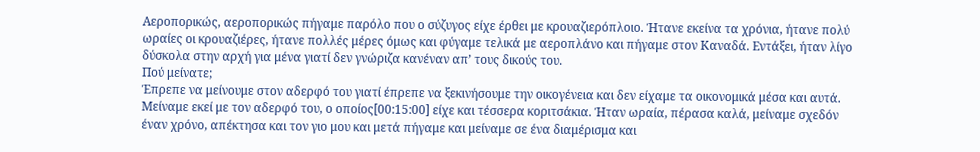Αεροπορικώς, αεροπορικώς πήγαμε παρόλο που ο σύζυγος είχε έρθει με κρουαζιερόπλοιο. Ήτανε εκείνα τα χρόνια, ήτανε πολύ ωραίες οι κρουαζιέρες, ήτανε πολλές μέρες όμως και φύγαμε τελικά με αεροπλάνο και πήγαμε στον Καναδά. Εντάξει, ήταν λίγο δύσκολα στην αρχή για μένα γιατί δεν γνώριζα κανέναν απ’ τους δικούς του.
Πού μείνατε;
Έπρεπε να μείνουμε στον αδερφό του γιατί έπρεπε να ξεκινήσουμε την οικογένεια και δεν είχαμε τα οικονομικά μέσα και αυτά. Μείναμε εκεί με τον αδερφό του, ο οποίος[00:15:00] είχε και τέσσερα κοριτσάκια. Ήταν ωραία, πέρασα καλά, μείναμε σχεδόν έναν χρόνο, απέκτησα και τον γιο μου και μετά πήγαμε και μείναμε σε ένα διαμέρισμα και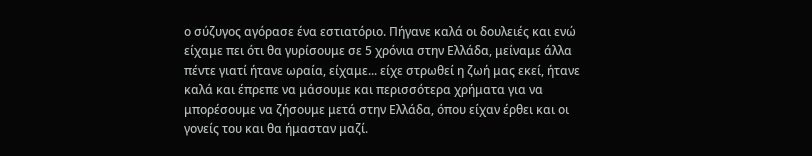ο σύζυγος αγόρασε ένα εστιατόριο. Πήγανε καλά οι δουλειές και ενώ είχαμε πει ότι θα γυρίσουμε σε 5 χρόνια στην Ελλάδα, μείναμε άλλα πέντε γιατί ήτανε ωραία, είχαμε... είχε στρωθεί η ζωή μας εκεί, ήτανε καλά και έπρεπε να μάσουμε και περισσότερα χρήματα για να μπορέσουμε να ζήσουμε μετά στην Ελλάδα, όπου είχαν έρθει και οι γονείς του και θα ήμασταν μαζί.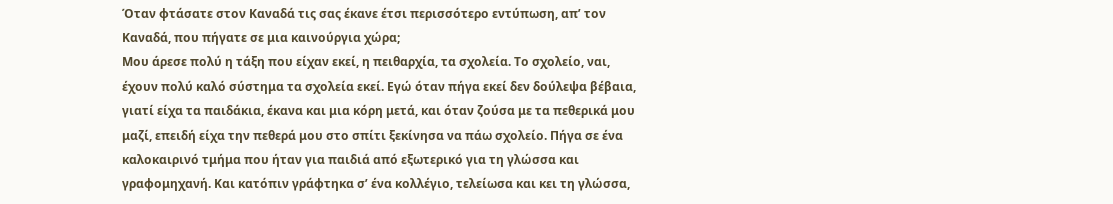Όταν φτάσατε στον Καναδά τις σας έκανε έτσι περισσότερο εντύπωση, απ’ τον Καναδά, που πήγατε σε μια καινούργια χώρα;
Μου άρεσε πολύ η τάξη που είχαν εκεί, η πειθαρχία, τα σχολεία. Το σχολείο, ναι, έχουν πολύ καλό σύστημα τα σχολεία εκεί. Εγώ όταν πήγα εκεί δεν δούλεψα βέβαια, γιατί είχα τα παιδάκια, έκανα και μια κόρη μετά, και όταν ζούσα με τα πεθερικά μου μαζί, επειδή είχα την πεθερά μου στο σπίτι ξεκίνησα να πάω σχολείο. Πήγα σε ένα καλοκαιρινό τμήμα που ήταν για παιδιά από εξωτερικό για τη γλώσσα και γραφομηχανή. Και κατόπιν γράφτηκα σ’ ένα κολλέγιο, τελείωσα και κει τη γλώσσα,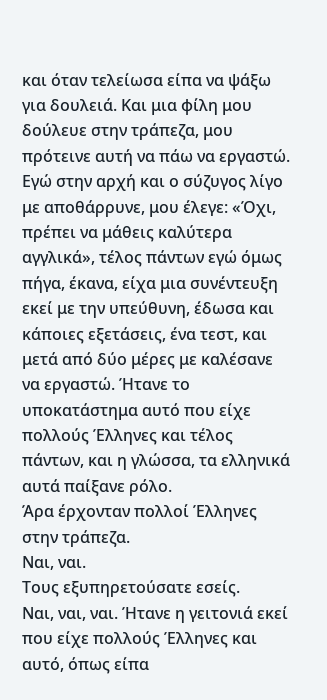και όταν τελείωσα είπα να ψάξω για δουλειά. Και μια φίλη μου δούλευε στην τράπεζα, μου πρότεινε αυτή να πάω να εργαστώ. Εγώ στην αρχή και ο σύζυγος λίγο με αποθάρρυνε, μου έλεγε: «Όχι, πρέπει να μάθεις καλύτερα αγγλικά», τέλος πάντων εγώ όμως πήγα, έκανα, είχα μια συνέντευξη εκεί με την υπεύθυνη, έδωσα και κάποιες εξετάσεις, ένα τεστ, και μετά από δύο μέρες με καλέσανε να εργαστώ. Ήτανε το υποκατάστημα αυτό που είχε πολλούς Έλληνες και τέλος πάντων, και η γλώσσα, τα ελληνικά αυτά παίξανε ρόλο.
Άρα έρχονταν πολλοί Έλληνες στην τράπεζα.
Ναι, ναι.
Τους εξυπηρετούσατε εσείς.
Ναι, ναι, ναι. Ήτανε η γειτονιά εκεί που είχε πολλούς Έλληνες και αυτό, όπως είπα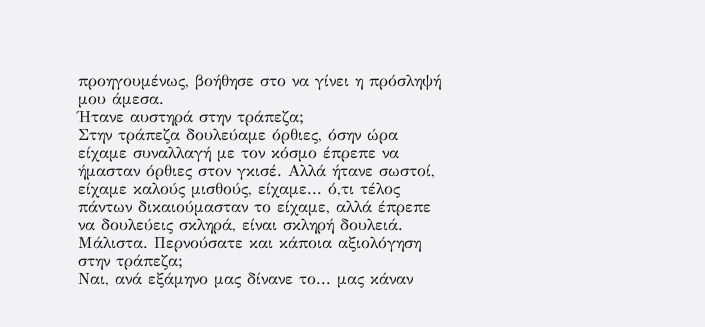προηγουμένως, βοήθησε στο να γίνει η πρόσληψή μου άμεσα.
Ήτανε αυστηρά στην τράπεζα;
Στην τράπεζα δουλεύαμε όρθιες, όσην ώρα είχαμε συναλλαγή με τον κόσμο έπρεπε να ήμασταν όρθιες στον γκισέ. Αλλά ήτανε σωστοί, είχαμε καλούς μισθούς, είχαμε... ό,τι τέλος πάντων δικαιούμασταν το είχαμε, αλλά έπρεπε να δουλεύεις σκληρά, είναι σκληρή δουλειά.
Μάλιστα. Περνούσατε και κάποια αξιολόγηση στην τράπεζα;
Ναι, ανά εξάμηνο μας δίνανε το... μας κάναν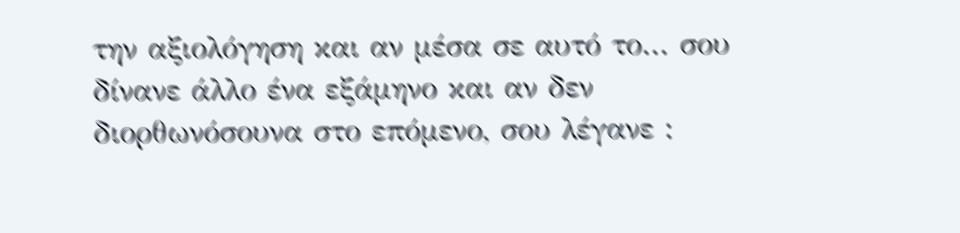την αξιολόγηση και αν μέσα σε αυτό το... σου δίνανε άλλο ένα εξάμηνο και αν δεν διορθωνόσουνα στο επόμενο, σου λέγανε :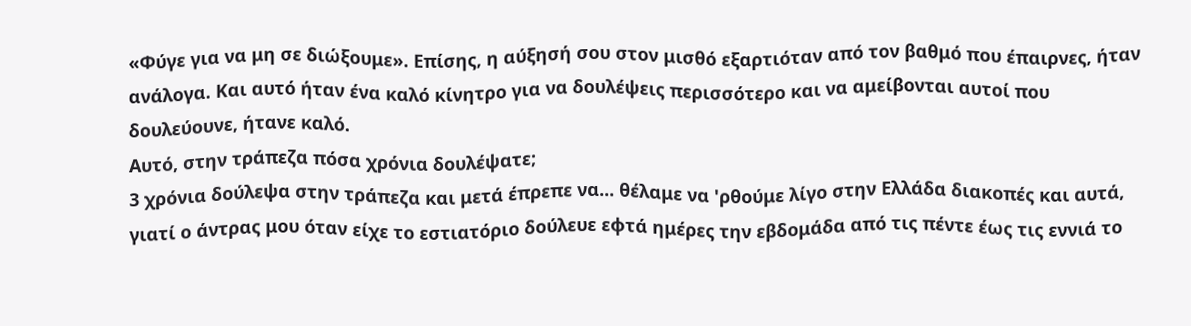«Φύγε για να μη σε διώξουμε». Επίσης, η αύξησή σου στον μισθό εξαρτιόταν από τον βαθμό που έπαιρνες, ήταν ανάλογα. Και αυτό ήταν ένα καλό κίνητρο για να δουλέψεις περισσότερο και να αμείβονται αυτοί που δουλεύουνε, ήτανε καλό.
Αυτό, στην τράπεζα πόσα χρόνια δουλέψατε;
3 χρόνια δούλεψα στην τράπεζα και μετά έπρεπε να... θέλαμε να 'ρθούμε λίγο στην Ελλάδα διακοπές και αυτά, γιατί ο άντρας μου όταν είχε το εστιατόριο δούλευε εφτά ημέρες την εβδομάδα από τις πέντε έως τις εννιά το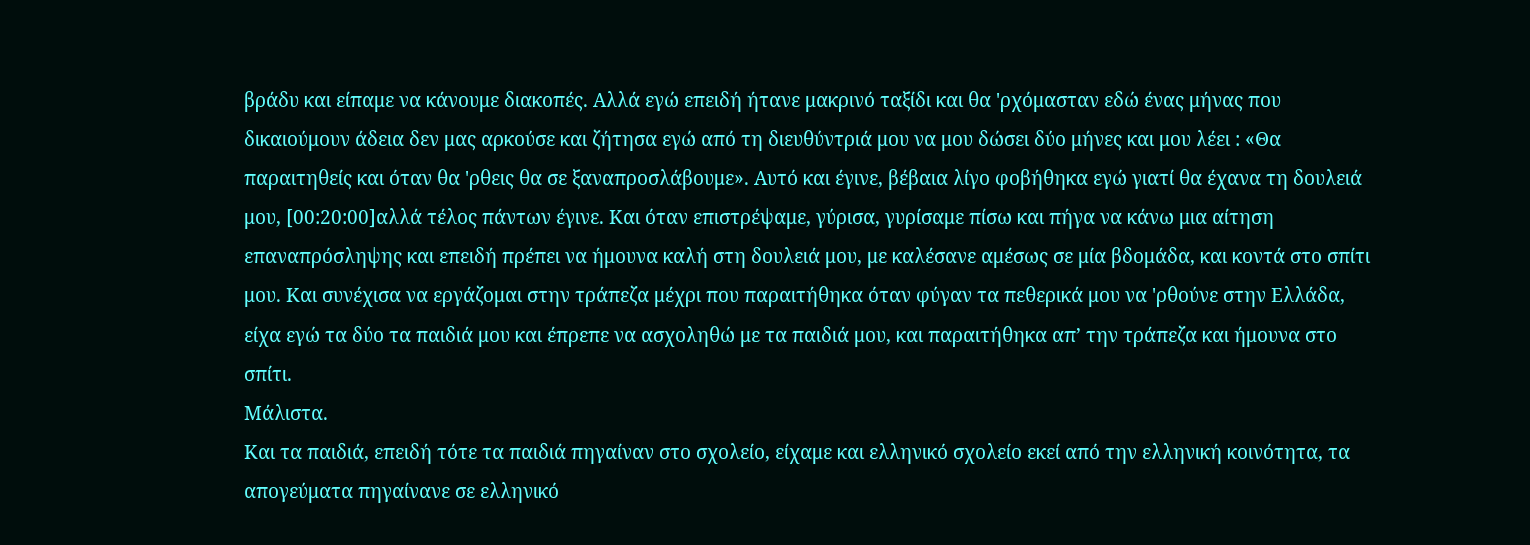βράδυ και είπαμε να κάνουμε διακοπές. Αλλά εγώ επειδή ήτανε μακρινό ταξίδι και θα 'ρχόμασταν εδώ ένας μήνας που δικαιούμουν άδεια δεν μας αρκούσε και ζήτησα εγώ από τη διευθύντριά μου να μου δώσει δύο μήνες και μου λέει : «Θα παραιτηθείς και όταν θα 'ρθεις θα σε ξαναπροσλάβουμε». Αυτό και έγινε, βέβαια λίγο φοβήθηκα εγώ γιατί θα έχανα τη δουλειά μου, [00:20:00]αλλά τέλος πάντων έγινε. Και όταν επιστρέψαμε, γύρισα, γυρίσαμε πίσω και πήγα να κάνω μια αίτηση επαναπρόσληψης και επειδή πρέπει να ήμουνα καλή στη δουλειά μου, με καλέσανε αμέσως σε μία βδομάδα, και κοντά στο σπίτι μου. Και συνέχισα να εργάζομαι στην τράπεζα μέχρι που παραιτήθηκα όταν φύγαν τα πεθερικά μου να 'ρθούνε στην Ελλάδα, είχα εγώ τα δύο τα παιδιά μου και έπρεπε να ασχοληθώ με τα παιδιά μου, και παραιτήθηκα απ’ την τράπεζα και ήμουνα στο σπίτι.
Μάλιστα.
Και τα παιδιά, επειδή τότε τα παιδιά πηγαίναν στο σχολείο, είχαμε και ελληνικό σχολείο εκεί από την ελληνική κοινότητα, τα απογεύματα πηγαίνανε σε ελληνικό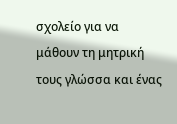σχολείο για να μάθουν τη μητρική τους γλώσσα και ένας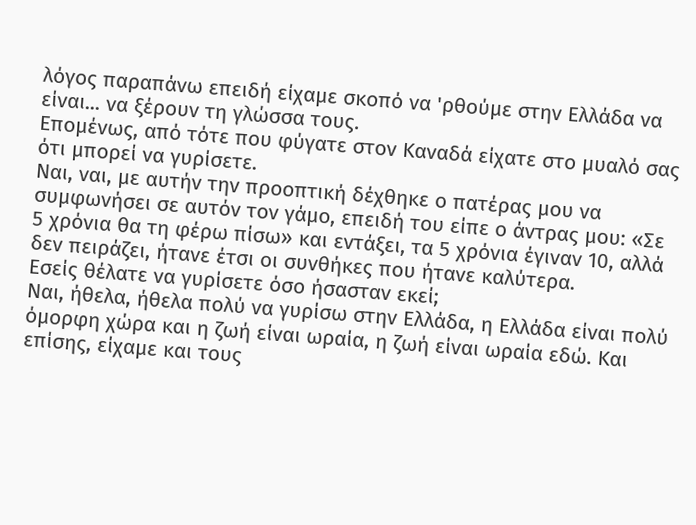λόγος παραπάνω επειδή είχαμε σκοπό να 'ρθούμε στην Ελλάδα να είναι... να ξέρουν τη γλώσσα τους.
Επομένως, από τότε που φύγατε στον Καναδά είχατε στο μυαλό σας ότι μπορεί να γυρίσετε.
Ναι, ναι, με αυτήν την προοπτική δέχθηκε ο πατέρας μου να συμφωνήσει σε αυτόν τον γάμο, επειδή του είπε ο άντρας μου: «Σε 5 χρόνια θα τη φέρω πίσω» και εντάξει, τα 5 χρόνια έγιναν 10, αλλά δεν πειράζει, ήτανε έτσι οι συνθήκες που ήτανε καλύτερα.
Εσείς θέλατε να γυρίσετε όσο ήσασταν εκεί;
Ναι, ήθελα, ήθελα πολύ να γυρίσω στην Ελλάδα, η Ελλάδα είναι πολύ όμορφη χώρα και η ζωή είναι ωραία, η ζωή είναι ωραία εδώ. Και επίσης, είχαμε και τους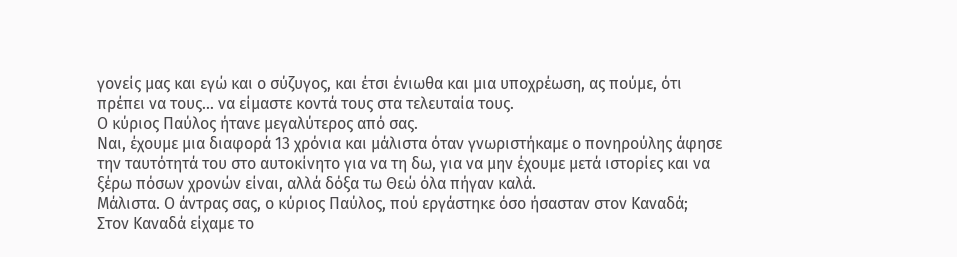γονείς μας και εγώ και ο σύζυγος, και έτσι ένιωθα και μια υποχρέωση, ας πούμε, ότι πρέπει να τους... να είμαστε κοντά τους στα τελευταία τους.
Ο κύριος Παύλος ήτανε μεγαλύτερος από σας.
Ναι, έχουμε μια διαφορά 13 χρόνια και μάλιστα όταν γνωριστήκαμε ο πονηρούλης άφησε την ταυτότητά του στο αυτοκίνητο για να τη δω, για να μην έχουμε μετά ιστορίες και να ξέρω πόσων χρονών είναι, αλλά δόξα τω Θεώ όλα πήγαν καλά.
Μάλιστα. Ο άντρας σας, ο κύριος Παύλος, πού εργάστηκε όσο ήσασταν στον Καναδά;
Στον Καναδά είχαμε το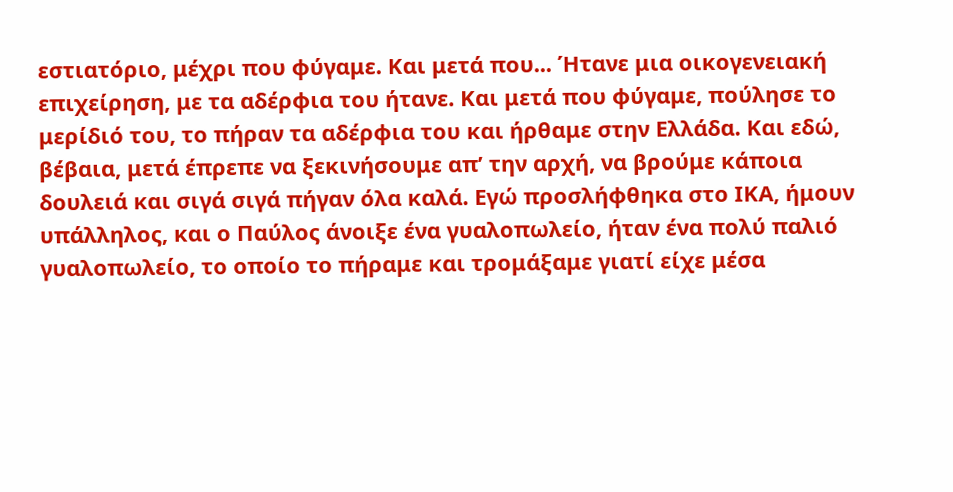εστιατόριο, μέχρι που φύγαμε. Και μετά που... Ήτανε μια οικογενειακή επιχείρηση, με τα αδέρφια του ήτανε. Και μετά που φύγαμε, πούλησε το μερίδιό του, το πήραν τα αδέρφια του και ήρθαμε στην Ελλάδα. Και εδώ, βέβαια, μετά έπρεπε να ξεκινήσουμε απ’ την αρχή, να βρούμε κάποια δουλειά και σιγά σιγά πήγαν όλα καλά. Εγώ προσλήφθηκα στο ΙΚΑ, ήμουν υπάλληλος, και ο Παύλος άνοιξε ένα γυαλοπωλείο, ήταν ένα πολύ παλιό γυαλοπωλείο, το οποίο το πήραμε και τρομάξαμε γιατί είχε μέσα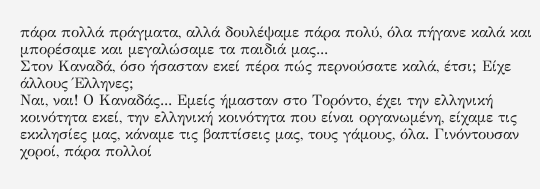πάρα πολλά πράγματα, αλλά δουλέψαμε πάρα πολύ, όλα πήγανε καλά και μπορέσαμε και μεγαλώσαμε τα παιδιά μας...
Στον Καναδά, όσο ήσασταν εκεί πέρα πώς περνούσατε καλά, έτσι; Είχε άλλους Έλληνες;
Ναι, ναι! Ο Καναδάς... Εμείς ήμασταν στο Τορόντο, έχει την ελληνική κοινότητα εκεί, την ελληνική κοινότητα που είναι οργανωμένη, είχαμε τις εκκλησίες μας, κάναμε τις βαπτίσεις μας, τους γάμους, όλα. Γινόντουσαν χοροί, πάρα πολλοί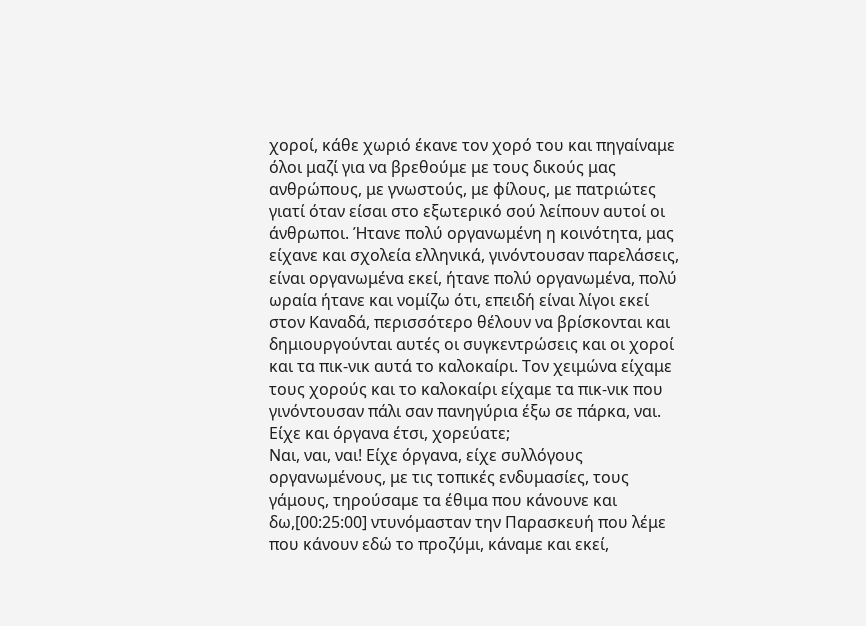χοροί, κάθε χωριό έκανε τον χορό του και πηγαίναμε όλοι μαζί για να βρεθούμε με τους δικούς μας ανθρώπους, με γνωστούς, με φίλους, με πατριώτες γιατί όταν είσαι στο εξωτερικό σού λείπουν αυτοί οι άνθρωποι. Ήτανε πολύ οργανωμένη η κοινότητα, μας είχανε και σχολεία ελληνικά, γινόντουσαν παρελάσεις, είναι οργανωμένα εκεί, ήτανε πολύ οργανωμένα, πολύ ωραία ήτανε και νομίζω ότι, επειδή είναι λίγοι εκεί στον Καναδά, περισσότερο θέλουν να βρίσκονται και δημιουργούνται αυτές οι συγκεντρώσεις και οι χοροί και τα πικ-νικ αυτά το καλοκαίρι. Τον χειμώνα είχαμε τους χορούς και το καλοκαίρι είχαμε τα πικ-νικ που γινόντουσαν πάλι σαν πανηγύρια έξω σε πάρκα, ναι.
Είχε και όργανα έτσι, χορεύατε;
Ναι, ναι, ναι! Είχε όργανα, είχε συλλόγους οργανωμένους, με τις τοπικές ενδυμασίες, τους γάμους, τηρούσαμε τα έθιμα που κάνουνε και δω,[00:25:00] ντυνόμασταν την Παρασκευή που λέμε που κάνουν εδώ το προζύμι, κάναμε και εκεί,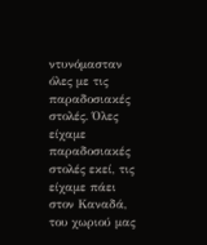ντυνόμασταν όλες με τις παραδοσιακές στολές. Όλες είχαμε παραδοσιακές στολές εκεί, τις είχαμε πάει στον Καναδά, του χωριού μας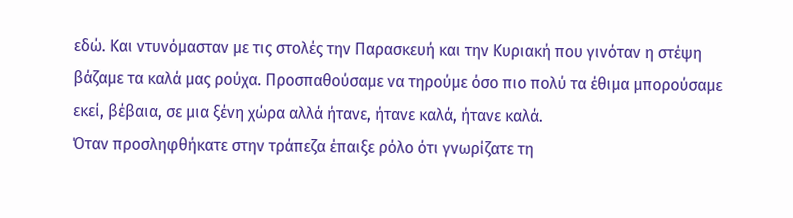εδώ. Και ντυνόμασταν με τις στολές την Παρασκευή και την Κυριακή που γινόταν η στέψη βάζαμε τα καλά μας ρούχα. Προσπαθούσαμε να τηρούμε όσο πιο πολύ τα έθιμα μπορούσαμε εκεί, βέβαια, σε μια ξένη χώρα αλλά ήτανε, ήτανε καλά, ήτανε καλά.
Όταν προσληφθήκατε στην τράπεζα έπαιξε ρόλο ότι γνωρίζατε τη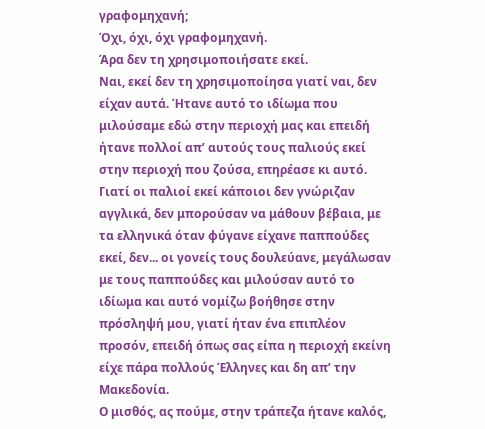γραφομηχανή;
Όχι, όχι, όχι γραφομηχανή.
Άρα δεν τη χρησιμοποιήσατε εκεί.
Ναι, εκεί δεν τη χρησιμοποίησα γιατί ναι, δεν είχαν αυτά. Ήτανε αυτό το ιδίωμα που μιλούσαμε εδώ στην περιοχή μας και επειδή ήτανε πολλοί απ’ αυτούς τους παλιούς εκεί στην περιοχή που ζούσα, επηρέασε κι αυτό. Γιατί οι παλιοί εκεί κάποιοι δεν γνώριζαν αγγλικά, δεν μπορούσαν να μάθουν βέβαια, με τα ελληνικά όταν φύγανε είχανε παππούδες εκεί, δεν... οι γονείς τους δουλεύανε, μεγάλωσαν με τους παππούδες και μιλούσαν αυτό το ιδίωμα και αυτό νομίζω βοήθησε στην πρόσληψή μου, γιατί ήταν ένα επιπλέον προσόν, επειδή όπως σας είπα η περιοχή εκείνη είχε πάρα πολλούς Έλληνες και δη απ’ την Μακεδονία.
Ο μισθός, ας πούμε, στην τράπεζα ήτανε καλός,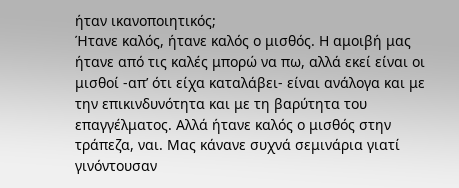ήταν ικανοποιητικός;
Ήτανε καλός, ήτανε καλός ο μισθός. Η αμοιβή μας ήτανε από τις καλές μπορώ να πω, αλλά εκεί είναι οι μισθοί -απ’ ότι είχα καταλάβει- είναι ανάλογα και με την επικινδυνότητα και με τη βαρύτητα του επαγγέλματος. Αλλά ήτανε καλός ο μισθός στην τράπεζα, ναι. Μας κάνανε συχνά σεμινάρια γιατί γινόντουσαν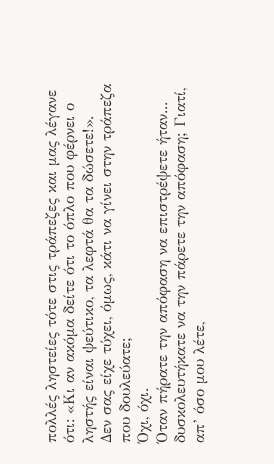πολλές ληστείες τότε στις τράπεζες και μας λέγανε ότι: «Κι αν ακόμα δείτε ότι το όπλο που φέρνει ο ληστής είναι ψεύτικο, τα λεφτά θα τα δώσετε!».
Δεν σας είχε τύχει, όμως, κάτι να γίνει στην τράπεζα που δουλεύατε;
Όχι, όχι.
Όταν πήρατε την απόφαση να επιστρέψετε ήταν... δυσκολευτήκατε να την πάρετε την απόφαση; Γιατί, απ’ όσο μου λέτε,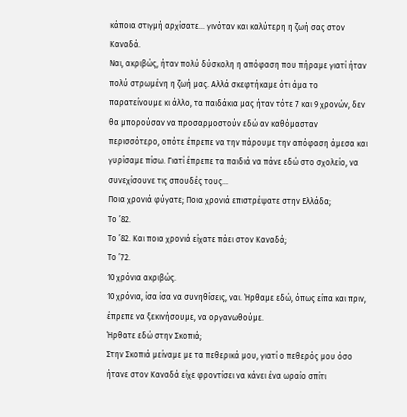κάποια στιγμή αρχίσατε... γινόταν και καλύτερη η ζωή σας στον Καναδά.
Ναι, ακριβώς, ήταν πολύ δύσκολη η απόφαση που πήραμε γιατί ήταν πολύ στρωμένη η ζωή μας. Αλλά σκεφτήκαμε ότι άμα το παρατείνουμε κι άλλο, τα παιδάκια μας ήταν τότε 7 και 9 χρονών, δεν θα μπορούσαν να προσαρμοστούν εδώ αν καθόμασταν περισσότερο, οπότε έπρεπε να την πάρουμε την απόφαση άμεσα και γυρίσαμε πίσω. Γιατί έπρεπε τα παιδιά να πάνε εδώ στο σχολείο, να συνεχίσουνε τις σπουδές τους…
Ποια χρονιά φύγατε; Ποια χρονιά επιστρέψατε στην Ελλάδα;
Το ’82.
Το ’82. Και ποια χρονιά είχατε πάει στον Καναδά;
Το ’72.
10 χρόνια ακριβώς.
10 χρόνια, ίσα ίσα να συνηθίσεις, ναι. Ήρθαμε εδώ, όπως είπα και πριν, έπρεπε να ξεκινήσουμε, να οργανωθούμε.
Ήρθατε εδώ στην Σκοπιά;
Στην Σκοπιά μείναμε με τα πεθερικά μου, γιατί ο πεθερός μου όσο ήτανε στον Καναδά είχε φροντίσει να κάνει ένα ωραίο σπίτι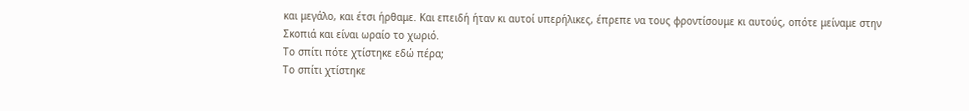και μεγάλο, και έτσι ήρθαμε. Και επειδή ήταν κι αυτοί υπερήλικες, έπρεπε να τους φροντίσουμε κι αυτούς, οπότε μείναμε στην Σκοπιά και είναι ωραίο το χωριό.
Το σπίτι πότε χτίστηκε εδώ πέρα;
Το σπίτι χτίστηκε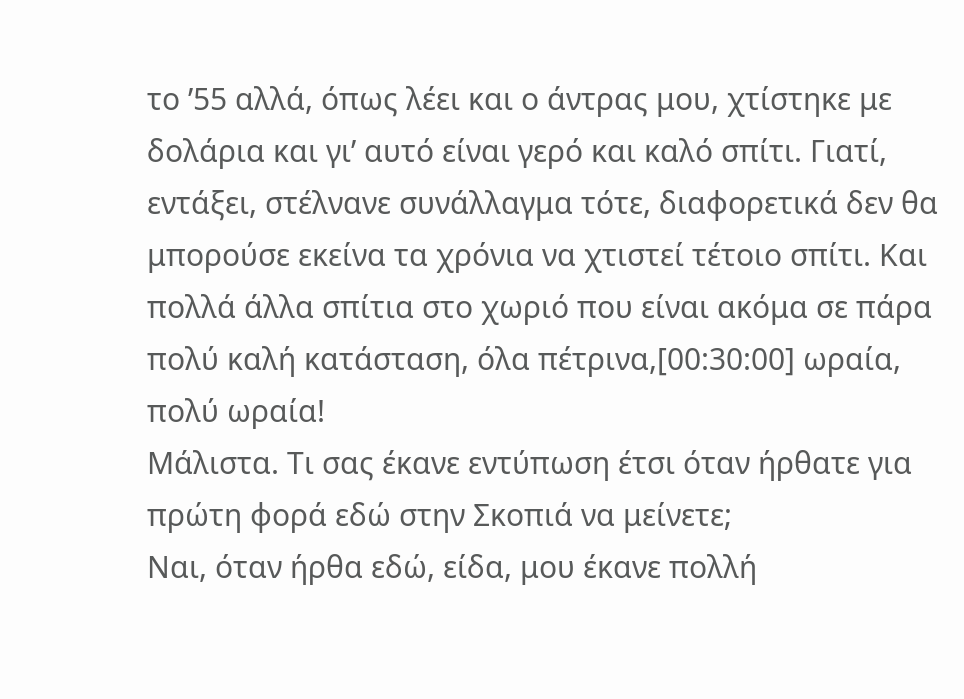το ’55 αλλά, όπως λέει και ο άντρας μου, χτίστηκε με δολάρια και γι’ αυτό είναι γερό και καλό σπίτι. Γιατί, εντάξει, στέλνανε συνάλλαγμα τότε, διαφορετικά δεν θα μπορούσε εκείνα τα χρόνια να χτιστεί τέτοιο σπίτι. Και πολλά άλλα σπίτια στο χωριό που είναι ακόμα σε πάρα πολύ καλή κατάσταση, όλα πέτρινα,[00:30:00] ωραία, πολύ ωραία!
Μάλιστα. Τι σας έκανε εντύπωση έτσι όταν ήρθατε για πρώτη φορά εδώ στην Σκοπιά να μείνετε;
Ναι, όταν ήρθα εδώ, είδα, μου έκανε πολλή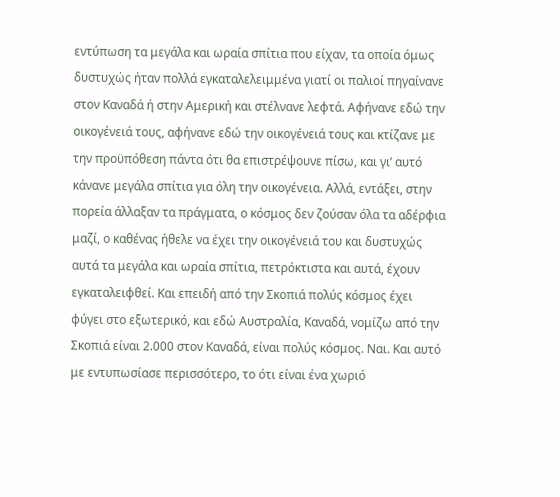εντύπωση τα μεγάλα και ωραία σπίτια που είχαν, τα οποία όμως δυστυχώς ήταν πολλά εγκαταλελειμμένα γιατί οι παλιοί πηγαίνανε στον Καναδά ή στην Αμερική και στέλνανε λεφτά. Αφήνανε εδώ την οικογένειά τους, αφήνανε εδώ την οικογένειά τους και κτίζανε με την προϋπόθεση πάντα ότι θα επιστρέψουνε πίσω, και γι’ αυτό κάνανε μεγάλα σπίτια για όλη την οικογένεια. Αλλά, εντάξει, στην πορεία άλλαξαν τα πράγματα, ο κόσμος δεν ζούσαν όλα τα αδέρφια μαζί, ο καθένας ήθελε να έχει την οικογένειά του και δυστυχώς αυτά τα μεγάλα και ωραία σπίτια, πετρόκτιστα και αυτά, έχουν εγκαταλειφθεί. Και επειδή από την Σκοπιά πολύς κόσμος έχει φύγει στο εξωτερικό, και εδώ Αυστραλία, Καναδά, νομίζω από την Σκοπιά είναι 2.000 στον Καναδά, είναι πολύς κόσμος. Ναι. Και αυτό με εντυπωσίασε περισσότερο, το ότι είναι ένα χωριό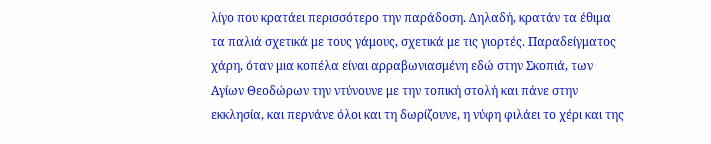λίγο που κρατάει περισσότερο την παράδοση. Δηλαδή, κρατάν τα έθιμα τα παλιά σχετικά με τους γάμους, σχετικά με τις γιορτές. Παραδείγματος χάρη, όταν μια κοπέλα είναι αρραβωνιασμένη εδώ στην Σκοπιά, των Αγίων Θεοδώρων την ντύνουνε με την τοπική στολή και πάνε στην εκκλησία, και περνάνε όλοι και τη δωρίζουνε, η νύφη φιλάει το χέρι και της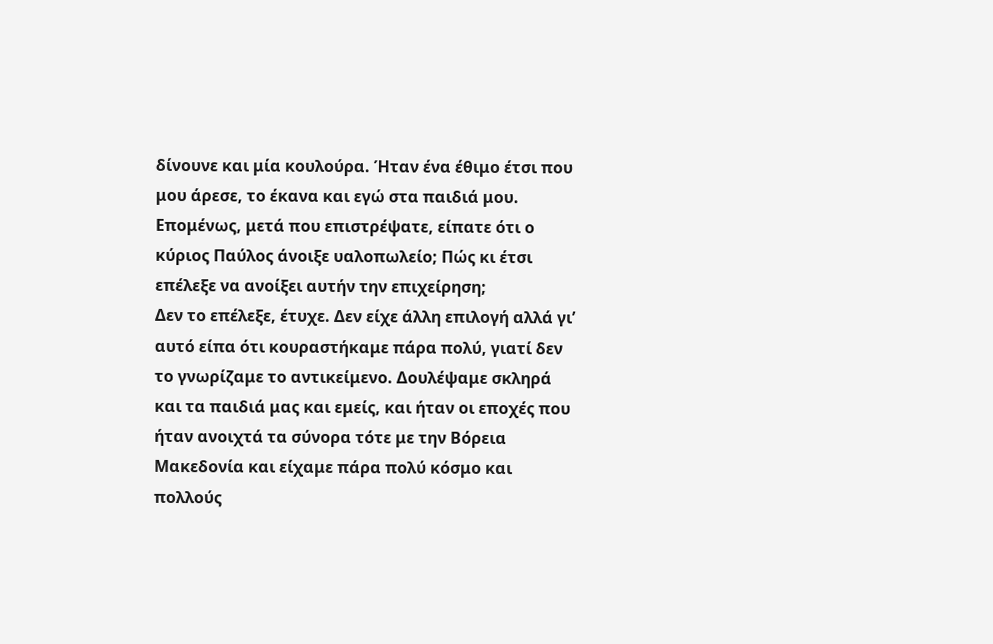δίνουνε και μία κουλούρα. Ήταν ένα έθιμο έτσι που μου άρεσε, το έκανα και εγώ στα παιδιά μου.
Επομένως, μετά που επιστρέψατε, είπατε ότι ο κύριος Παύλος άνοιξε υαλοπωλείο; Πώς κι έτσι επέλεξε να ανοίξει αυτήν την επιχείρηση;
Δεν το επέλεξε, έτυχε. Δεν είχε άλλη επιλογή αλλά γι’ αυτό είπα ότι κουραστήκαμε πάρα πολύ, γιατί δεν το γνωρίζαμε το αντικείμενο. Δουλέψαμε σκληρά και τα παιδιά μας και εμείς, και ήταν οι εποχές που ήταν ανοιχτά τα σύνορα τότε με την Βόρεια Μακεδονία και είχαμε πάρα πολύ κόσμο και πολλούς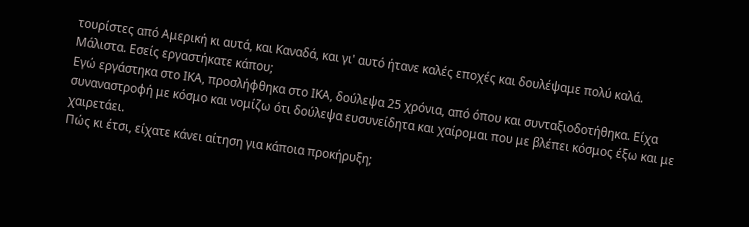τουρίστες από Αμερική κι αυτά, και Καναδά, και γι' αυτό ήτανε καλές εποχές και δουλέψαμε πολύ καλά.
Μάλιστα. Εσείς εργαστήκατε κάπου;
Εγώ εργάστηκα στο ΙΚΑ, προσλήφθηκα στο ΙΚΑ, δούλεψα 25 χρόνια, από όπου και συνταξιοδοτήθηκα. Είχα συναναστροφή με κόσμο και νομίζω ότι δούλεψα ευσυνείδητα και χαίρομαι που με βλέπει κόσμος έξω και με χαιρετάει.
Πώς κι έτσι, είχατε κάνει αίτηση για κάποια προκήρυξη;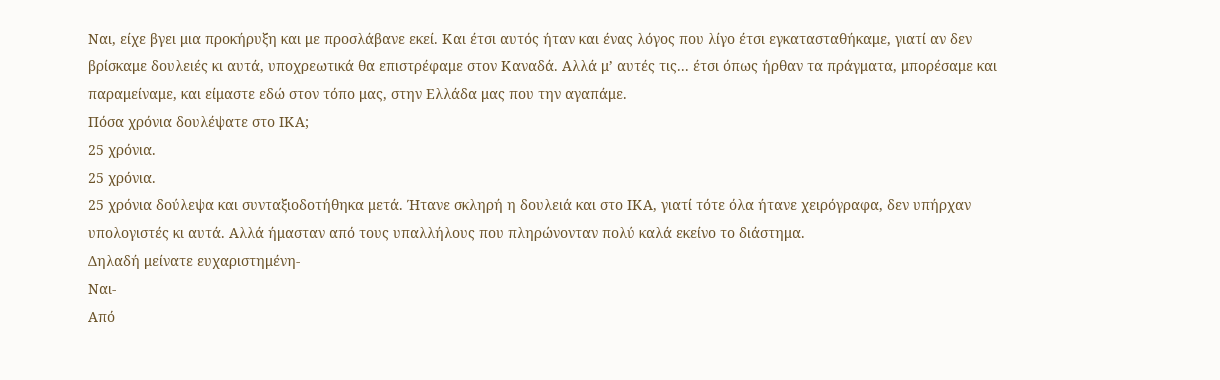Ναι, είχε βγει μια προκήρυξη και με προσλάβανε εκεί. Και έτσι αυτός ήταν και ένας λόγος που λίγο έτσι εγκατασταθήκαμε, γιατί αν δεν βρίσκαμε δουλειές κι αυτά, υποχρεωτικά θα επιστρέφαμε στον Καναδά. Αλλά μ’ αυτές τις... έτσι όπως ήρθαν τα πράγματα, μπορέσαμε και παραμείναμε, και είμαστε εδώ στον τόπο μας, στην Ελλάδα μας που την αγαπάμε.
Πόσα χρόνια δουλέψατε στο ΙΚΑ;
25 χρόνια.
25 χρόνια.
25 χρόνια δούλεψα και συνταξιοδοτήθηκα μετά. Ήτανε σκληρή η δουλειά και στο ΙΚΑ, γιατί τότε όλα ήτανε χειρόγραφα, δεν υπήρχαν υπολογιστές κι αυτά. Αλλά ήμασταν από τους υπαλλήλους που πληρώνονταν πολύ καλά εκείνο το διάστημα.
Δηλαδή μείνατε ευχαριστημένη-
Ναι-
Από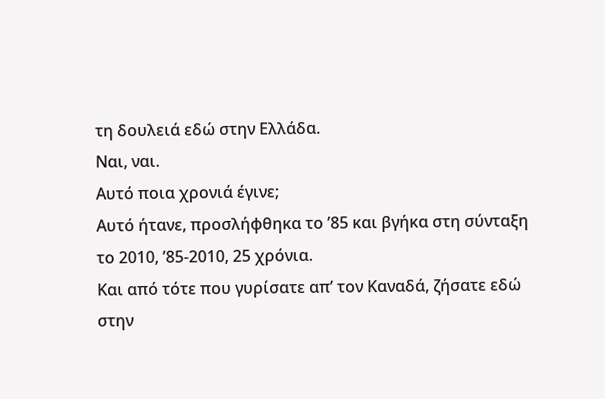τη δουλειά εδώ στην Ελλάδα.
Ναι, ναι.
Αυτό ποια χρονιά έγινε;
Αυτό ήτανε, προσλήφθηκα το ’85 και βγήκα στη σύνταξη το 2010, ’85-2010, 25 χρόνια.
Και από τότε που γυρίσατε απ’ τον Καναδά, ζήσατε εδώ στην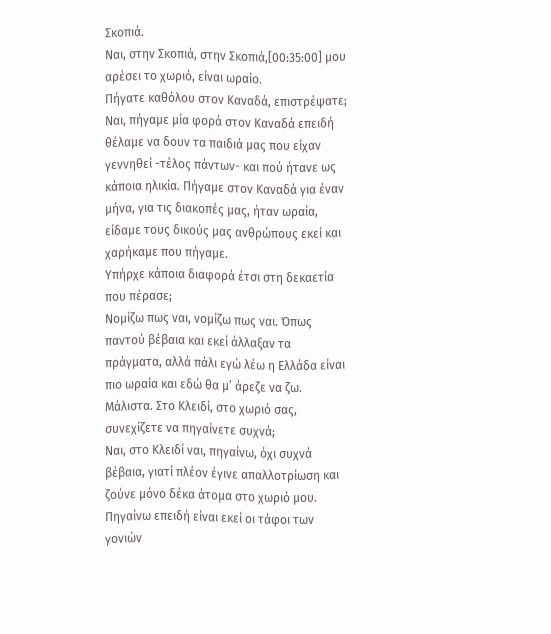Σκοπιά.
Ναι, στην Σκοπιά, στην Σκοπιά,[00:35:00] μου αρέσει το χωριό, είναι ωραίο.
Πήγατε καθόλου στον Καναδά, επιστρέψατε;
Ναι, πήγαμε μία φορά στον Καναδά επειδή θέλαμε να δουν τα παιδιά μας που είχαν γεννηθεί -τέλος πάντων- και πού ήτανε ως κάποια ηλικία. Πήγαμε στον Καναδά για έναν μήνα, για τις διακοπές μας, ήταν ωραία, είδαμε τους δικούς μας ανθρώπους εκεί και χαρήκαμε που πήγαμε.
Υπήρχε κάποια διαφορά έτσι στη δεκαετία που πέρασε;
Νομίζω πως ναι, νομίζω πως ναι. Όπως παντού βέβαια και εκεί άλλαξαν τα πράγματα, αλλά πάλι εγώ λέω η Ελλάδα είναι πιο ωραία και εδώ θα μ’ άρεζε να ζω.
Μάλιστα. Στο Κλειδί, στο χωριό σας, συνεχίζετε να πηγαίνετε συχνά;
Ναι, στο Κλειδί ναι, πηγαίνω, όχι συχνά βέβαια, γιατί πλέον έγινε απαλλοτρίωση και ζούνε μόνο δέκα άτομα στο χωριό μου. Πηγαίνω επειδή είναι εκεί οι τάφοι των γονιών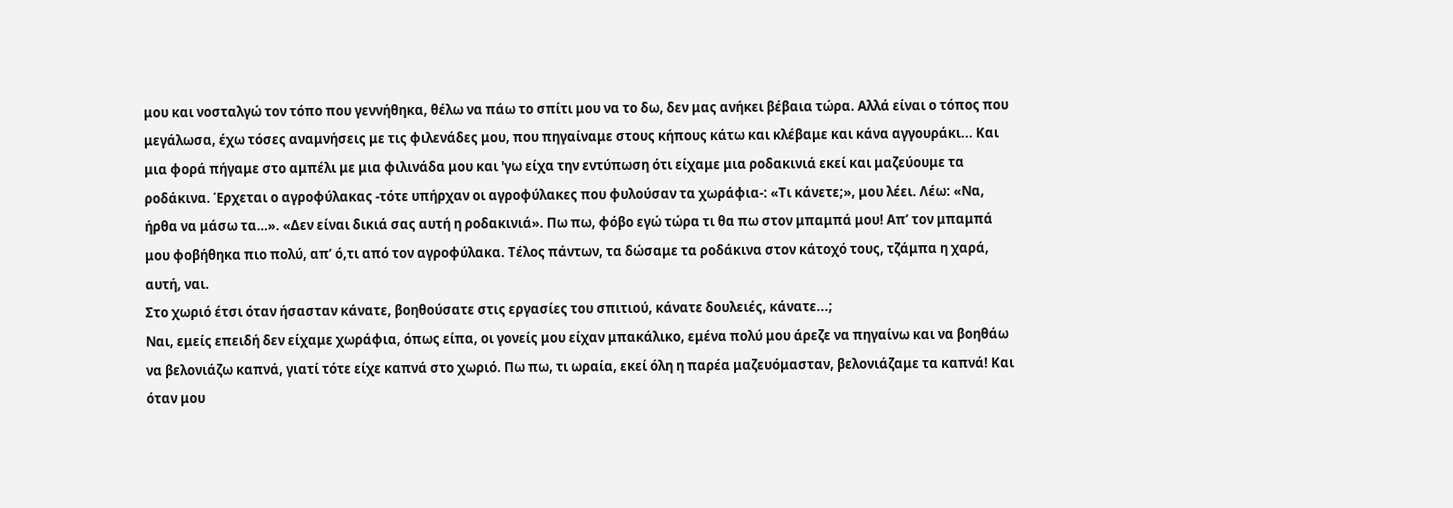μου και νοσταλγώ τον τόπο που γεννήθηκα, θέλω να πάω το σπίτι μου να το δω, δεν μας ανήκει βέβαια τώρα. Αλλά είναι ο τόπος που μεγάλωσα, έχω τόσες αναμνήσεις με τις φιλενάδες μου, που πηγαίναμε στους κήπους κάτω και κλέβαμε και κάνα αγγουράκι... Και μια φορά πήγαμε στο αμπέλι με μια φιλινάδα μου και 'γω είχα την εντύπωση ότι είχαμε μια ροδακινιά εκεί και μαζεύουμε τα ροδάκινα. Έρχεται ο αγροφύλακας -τότε υπήρχαν οι αγροφύλακες που φυλούσαν τα χωράφια-: «Τι κάνετε;», μου λέει. Λέω: «Να, ήρθα να μάσω τα…». «Δεν είναι δικιά σας αυτή η ροδακινιά». Πω πω, φόβο εγώ τώρα τι θα πω στον μπαμπά μου! Απ’ τον μπαμπά μου φοβήθηκα πιο πολύ, απ’ ό,τι από τον αγροφύλακα. Τέλος πάντων, τα δώσαμε τα ροδάκινα στον κάτοχό τους, τζάμπα η χαρά, αυτή, ναι.
Στο χωριό έτσι όταν ήσασταν κάνατε, βοηθούσατε στις εργασίες του σπιτιού, κάνατε δουλειές, κάνατε...;
Ναι, εμείς επειδή δεν είχαμε χωράφια, όπως είπα, οι γονείς μου είχαν μπακάλικο, εμένα πολύ μου άρεζε να πηγαίνω και να βοηθάω να βελονιάζω καπνά, γιατί τότε είχε καπνά στο χωριό. Πω πω, τι ωραία, εκεί όλη η παρέα μαζευόμασταν, βελονιάζαμε τα καπνά! Και όταν μου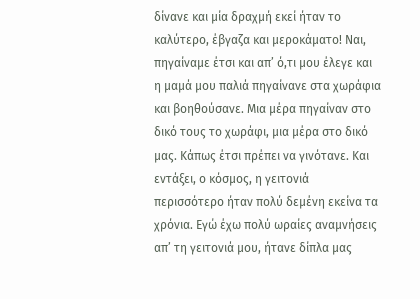δίνανε και μία δραχμή εκεί ήταν το καλύτερο, έβγαζα και μεροκάματο! Ναι, πηγαίναμε έτσι και απ’ ό,τι μου έλεγε και η μαμά μου παλιά πηγαίνανε στα χωράφια και βοηθούσανε. Μια μέρα πηγαίναν στο δικό τους το χωράφι, μια μέρα στο δικό μας. Κάπως έτσι πρέπει να γινότανε. Και εντάξει, ο κόσμος, η γειτονιά περισσότερο ήταν πολύ δεμένη εκείνα τα χρόνια. Εγώ έχω πολύ ωραίες αναμνήσεις απ’ τη γειτονιά μου, ήτανε δίπλα μας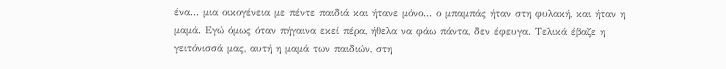ένα... μια οικογένεια με πέντε παιδιά και ήτανε μόνο... ο μπαμπάς ήταν στη φυλακή, και ήταν η μαμά. Εγώ όμως όταν πήγαινα εκεί πέρα, ήθελα να φάω πάντα, δεν έφευγα. Τελικά έβαζε η γειτόνισσά μας, αυτή η μαμά των παιδιών, στη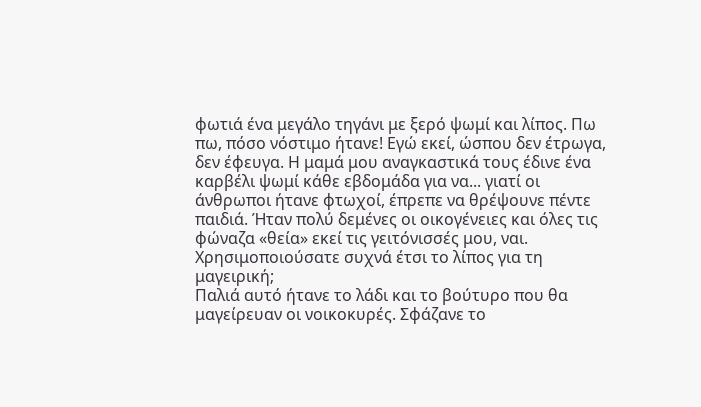φωτιά ένα μεγάλο τηγάνι με ξερό ψωμί και λίπος. Πω πω, πόσο νόστιμο ήτανε! Εγώ εκεί, ώσπου δεν έτρωγα, δεν έφευγα. Η μαμά μου αναγκαστικά τους έδινε ένα καρβέλι ψωμί κάθε εβδομάδα για να... γιατί οι άνθρωποι ήτανε φτωχοί, έπρεπε να θρέψουνε πέντε παιδιά. Ήταν πολύ δεμένες οι οικογένειες και όλες τις φώναζα «θεία» εκεί τις γειτόνισσές μου, ναι.
Χρησιμοποιούσατε συχνά έτσι το λίπος για τη μαγειρική;
Παλιά αυτό ήτανε το λάδι και το βούτυρο που θα μαγείρευαν οι νοικοκυρές. Σφάζανε το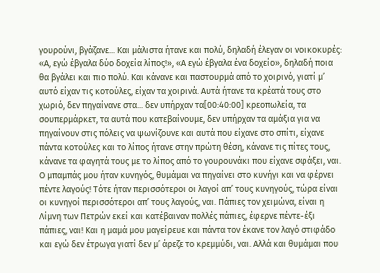γουρούνι, βγάζανε... Και μάλιστα ήτανε και πολύ, δηλαδή έλεγαν οι νοικοκυρές: «Α, εγώ έβγαλα δύο δοχεία λίπος!», «Α εγώ έβγαλα ένα δοχείο», δηλαδή ποια θα βγάλει και πιο πολύ. Και κάνανε και παστουρμά από το χοιρινό, γιατί μ’ αυτό είχαν τις κοτούλες, είχαν τα χοιρινά. Αυτά ήτανε τα κρέατά τους στο χωριό, δεν πηγαίνανε στα... δεν υπήρχαν τα[00:40:00] κρεοπωλεία, τα σουπερμάρκετ, τα αυτά που κατεβαίνουμε, δεν υπήρχαν τα αμάξια για να πηγαίνουν στις πόλεις να ψωνίζουνε και αυτά που είχανε στο σπίτι, είχανε πάντα κοτούλες και το λίπος ήτανε στην πρώτη θέση, κάνανε τις πίτες τους, κάνανε τα φαγητά τους με το λίπος από το γουρουνάκι που είχανε σφάξει, ναι. Ο μπαμπάς μου ήταν κυνηγός, θυμάμαι να πηγαίνει στο κυνήγι και να φέρνει πέντε λαγούς! Τότε ήταν περισσότεροι οι λαγοί απ’ τους κυνηγούς, τώρα είναι οι κυνηγοί περισσότεροι απ’ τους λαγούς, ναι. Πάπιες τον χειμώνα, είναι η Λίμνη των Πετρών εκεί και κατέβαιναν πολλές πάπιες, έφερνε πέντε-έξι πάπιες, ναι! Και η μαμά μου μαγείρευε και πάντα τον έκανε τον λαγό στιφάδο και εγώ δεν έτρωγα γιατί δεν μ’ άρεζε το κρεμμύδι, ναι. Αλλά και θυμάμαι που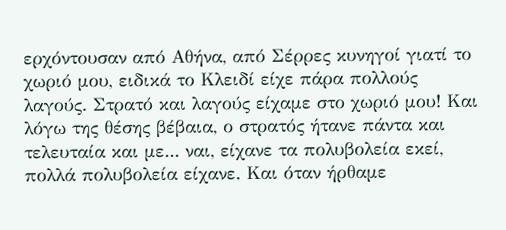ερχόντουσαν από Αθήνα, από Σέρρες κυνηγοί γιατί το χωριό μου, ειδικά το Κλειδί είχε πάρα πολλούς λαγούς. Στρατό και λαγούς είχαμε στο χωριό μου! Και λόγω της θέσης βέβαια, ο στρατός ήτανε πάντα και τελευταία και με... ναι, είχανε τα πολυβολεία εκεί, πολλά πολυβολεία είχανε. Και όταν ήρθαμε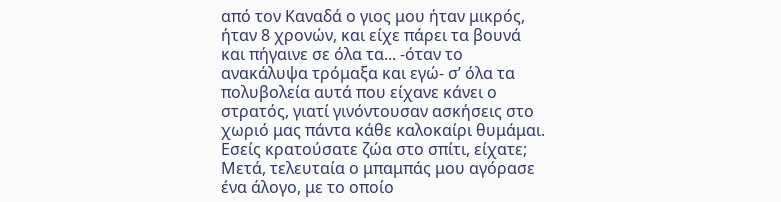από τον Καναδά ο γιος μου ήταν μικρός, ήταν 8 χρονών, και είχε πάρει τα βουνά και πήγαινε σε όλα τα... -όταν το ανακάλυψα τρόμαξα και εγώ- σ’ όλα τα πολυβολεία αυτά που είχανε κάνει ο στρατός, γιατί γινόντουσαν ασκήσεις στο χωριό μας πάντα κάθε καλοκαίρι θυμάμαι.
Εσείς κρατούσατε ζώα στο σπίτι, είχατε;
Μετά, τελευταία ο μπαμπάς μου αγόρασε ένα άλογο, με το οποίο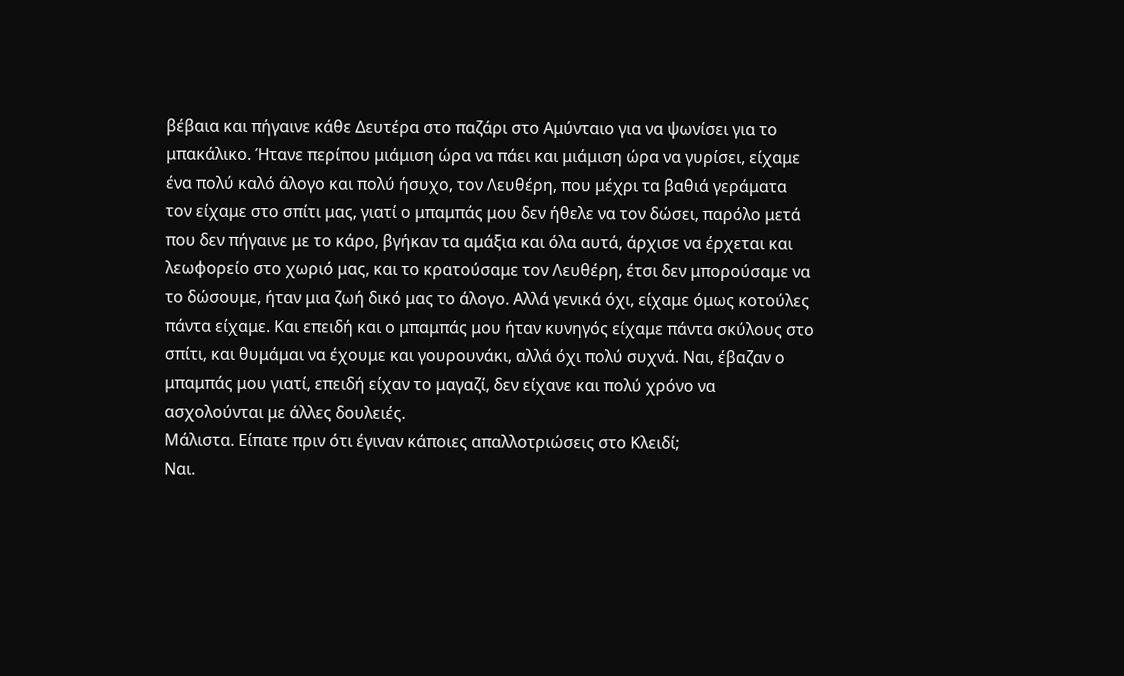βέβαια και πήγαινε κάθε Δευτέρα στο παζάρι στο Αμύνταιο για να ψωνίσει για το μπακάλικο. Ήτανε περίπου μιάμιση ώρα να πάει και μιάμιση ώρα να γυρίσει, είχαμε ένα πολύ καλό άλογο και πολύ ήσυχο, τον Λευθέρη, που μέχρι τα βαθιά γεράματα τον είχαμε στο σπίτι μας, γιατί ο μπαμπάς μου δεν ήθελε να τον δώσει, παρόλο μετά που δεν πήγαινε με το κάρο, βγήκαν τα αμάξια και όλα αυτά, άρχισε να έρχεται και λεωφορείο στο χωριό μας, και το κρατούσαμε τον Λευθέρη, έτσι δεν μπορούσαμε να το δώσουμε, ήταν μια ζωή δικό μας το άλογο. Αλλά γενικά όχι, είχαμε όμως κοτούλες πάντα είχαμε. Και επειδή και ο μπαμπάς μου ήταν κυνηγός είχαμε πάντα σκύλους στο σπίτι, και θυμάμαι να έχουμε και γουρουνάκι, αλλά όχι πολύ συχνά. Ναι, έβαζαν ο μπαμπάς μου γιατί, επειδή είχαν το μαγαζί, δεν είχανε και πολύ χρόνο να ασχολούνται με άλλες δουλειές.
Μάλιστα. Είπατε πριν ότι έγιναν κάποιες απαλλοτριώσεις στο Κλειδί;
Ναι.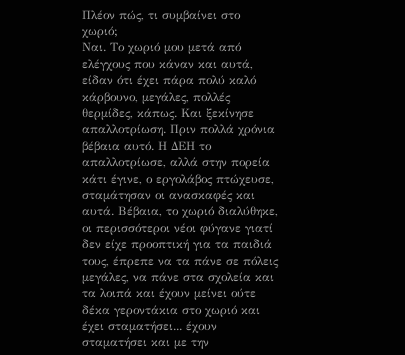Πλέον πώς, τι συμβαίνει στο χωριό;
Ναι. Το χωριό μου μετά από ελέγχους που κάναν και αυτά, είδαν ότι έχει πάρα πολύ καλό κάρβουνο, μεγάλες, πολλές θερμίδες, κάπως. Και ξεκίνησε απαλλοτρίωση. Πριν πολλά χρόνια βέβαια αυτό. Η ΔΕΗ το απαλλοτρίωσε, αλλά στην πορεία κάτι έγινε, ο εργολάβος πτώχευσε, σταμάτησαν οι ανασκαφές και αυτά. Βέβαια, το χωριό διαλύθηκε, οι περισσότεροι νέοι φύγανε γιατί δεν είχε προοπτική για τα παιδιά τους, έπρεπε να τα πάνε σε πόλεις μεγάλες, να πάνε στα σχολεία και τα λοιπά και έχουν μείνει ούτε δέκα γεροντάκια στο χωριό και έχει σταματήσει... έχουν σταματήσει και με την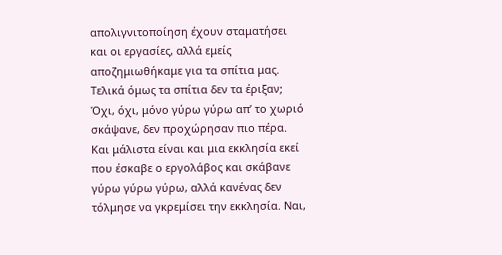απολιγνιτοποίηση έχουν σταματήσει και οι εργασίες, αλλά εμείς αποζημιωθήκαμε για τα σπίτια μας.
Τελικά όμως τα σπίτια δεν τα έριξαν;
Όχι, όχι, μόνο γύρω γύρω απ’ το χωριό σκάψανε, δεν προχώρησαν πιο πέρα. Και μάλιστα είναι και μια εκκλησία εκεί που έσκαβε ο εργολάβος και σκάβανε γύρω γύρω γύρω, αλλά κανένας δεν τόλμησε να γκρεμίσει την εκκλησία. Ναι,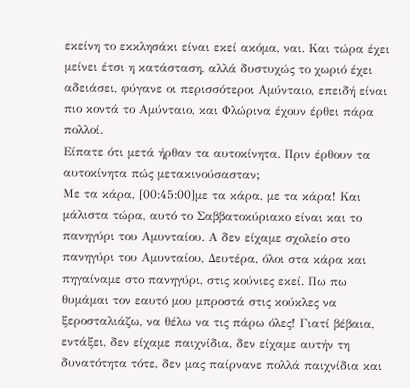εκείνη το εκκλησάκι είναι εκεί ακόμα, ναι. Και τώρα έχει μείνει έτσι η κατάσταση, αλλά δυστυχώς το χωριό έχει αδειάσει, φύγανε οι περισσότεροι Αμύνταιο, επειδή είναι πιο κοντά το Αμύνταιο, και Φλώρινα έχουν έρθει πάρα πολλοί.
Είπατε ότι μετά ήρθαν τα αυτοκίνητα. Πριν έρθουν τα αυτοκίνητα πώς μετακινούσασταν;
Με τα κάρα, [00:45:00]με τα κάρα, με τα κάρα! Και μάλιστα τώρα, αυτό το Σαββατοκύριακο είναι και το πανηγύρι του Αμυνταίου. Α δεν είχαμε σχολείο στο πανηγύρι του Αμυνταίου, Δευτέρα, όλοι στα κάρα και πηγαίναμε στο πανηγύρι, στις κούνιες εκεί. Πω πω θυμάμαι τον εαυτό μου μπροστά στις κούκλες να ξεροσταλιάζω, να θέλω να τις πάρω όλες! Γιατί βέβαια, εντάξει, δεν είχαμε παιχνίδια, δεν είχαμε αυτήν τη δυνατότητα τότε, δεν μας παίρνανε πολλά παιχνίδια και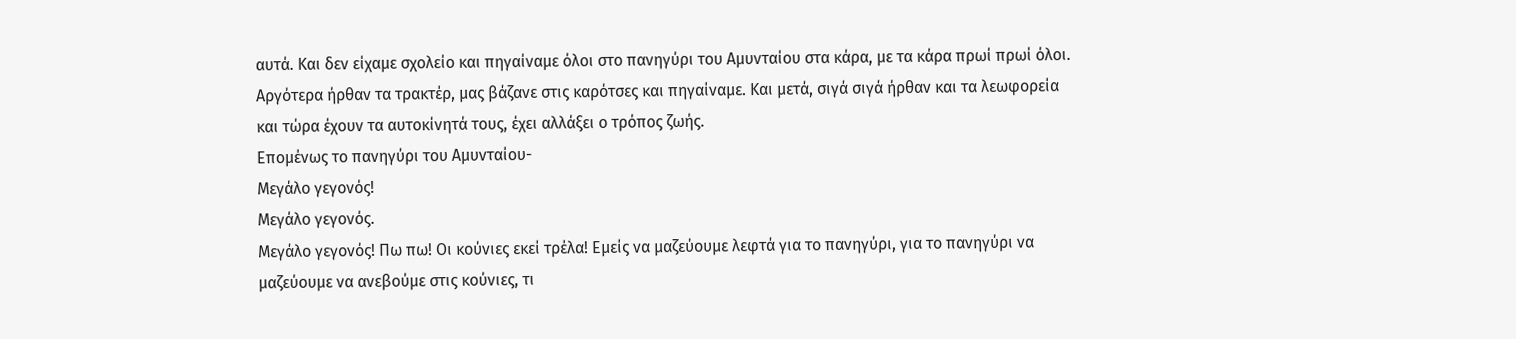αυτά. Και δεν είχαμε σχολείο και πηγαίναμε όλοι στο πανηγύρι του Αμυνταίου στα κάρα, με τα κάρα πρωί πρωί όλοι. Αργότερα ήρθαν τα τρακτέρ, μας βάζανε στις καρότσες και πηγαίναμε. Και μετά, σιγά σιγά ήρθαν και τα λεωφορεία και τώρα έχουν τα αυτοκίνητά τους, έχει αλλάξει ο τρόπος ζωής.
Επομένως το πανηγύρι του Αμυνταίου-
Μεγάλο γεγονός!
Μεγάλο γεγονός.
Μεγάλο γεγονός! Πω πω! Οι κούνιες εκεί τρέλα! Εμείς να μαζεύουμε λεφτά για το πανηγύρι, για το πανηγύρι να μαζεύουμε να ανεβούμε στις κούνιες, τι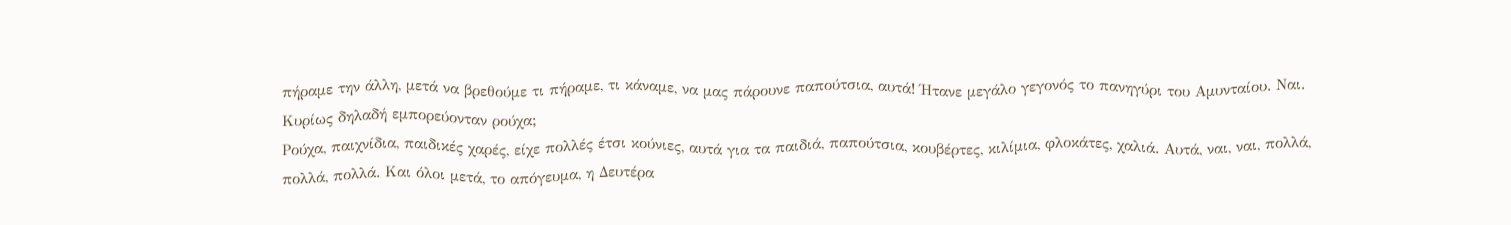πήραμε την άλλη, μετά να βρεθούμε τι πήραμε, τι κάναμε, να μας πάρουνε παπούτσια, αυτά! Ήτανε μεγάλο γεγονός το πανηγύρι του Αμυνταίου. Ναι.
Κυρίως δηλαδή εμπορεύονταν ρούχα;
Ρούχα, παιχνίδια, παιδικές χαρές, είχε πολλές έτσι κούνιες, αυτά για τα παιδιά, παπούτσια, κουβέρτες, κιλίμια, φλοκάτες, χαλιά. Αυτά, ναι, ναι, πολλά, πολλά, πολλά. Και όλοι μετά, το απόγευμα, η Δευτέρα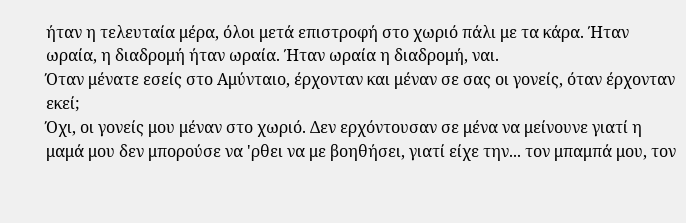ήταν η τελευταία μέρα, όλοι μετά επιστροφή στο χωριό πάλι με τα κάρα. Ήταν ωραία, η διαδρομή ήταν ωραία. Ήταν ωραία η διαδρομή, ναι.
Όταν μένατε εσείς στο Αμύνταιο, έρχονταν και μέναν σε σας οι γονείς, όταν έρχονταν εκεί;
Όχι, οι γονείς μου μέναν στο χωριό. Δεν ερχόντουσαν σε μένα να μείνουνε γιατί η μαμά μου δεν μπορούσε να 'ρθει να με βοηθήσει, γιατί είχε την... τον μπαμπά μου, τον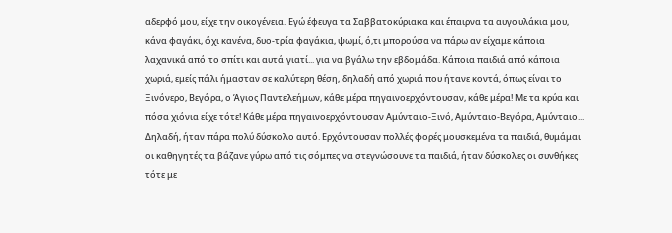αδερφό μου, είχε την οικογένεια. Εγώ έφευγα τα Σαββατοκύριακα και έπαιρνα τα αυγουλάκια μου, κάνα φαγάκι, όχι κανένα, δυο-τρία φαγάκια, ψωμί, ό,τι μπορούσα να πάρω αν είχαμε κάποια λαχανικά από το σπίτι και αυτά γιατί... για να βγάλω την εβδομάδα. Κάποια παιδιά από κάποια χωριά, εμείς πάλι ήμασταν σε καλύτερη θέση, δηλαδή από χωριά που ήτανε κοντά, όπως είναι το Ξινόνερο, Βεγόρα, ο Άγιος Παντελεήμων, κάθε μέρα πηγαινοερχόντουσαν, κάθε μέρα! Με τα κρύα και πόσα χιόνια είχε τότε! Κάθε μέρα πηγαινοερχόντουσαν Αμύνταιο-Ξινό, Αμύνταιο-Βεγόρα, Αμύνταιο... Δηλαδή, ήταν πάρα πολύ δύσκολο αυτό. Ερχόντουσαν πολλές φορές μουσκεμένα τα παιδιά, θυμάμαι οι καθηγητές τα βάζανε γύρω από τις σόμπες να στεγνώσουνε τα παιδιά, ήταν δύσκολες οι συνθήκες τότε με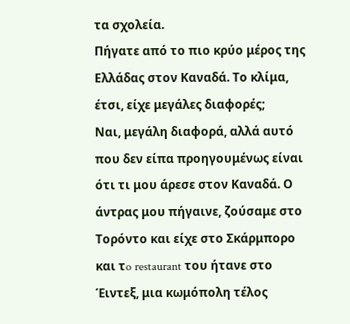τα σχολεία.
Πήγατε από το πιο κρύο μέρος της Ελλάδας στον Καναδά. Το κλίμα, έτσι, είχε μεγάλες διαφορές;
Ναι, μεγάλη διαφορά, αλλά αυτό που δεν είπα προηγουμένως είναι ότι τι μου άρεσε στον Καναδά. Ο άντρας μου πήγαινε, ζούσαμε στο Τορόντο και είχε στο Σκάρμπορο και τo restaurant του ήτανε στο Έιντεξ, μια κωμόπολη τέλος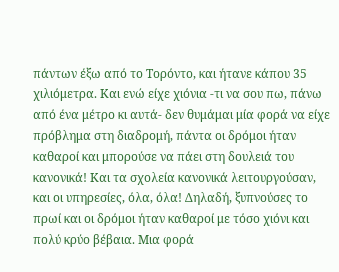πάντων έξω από το Τορόντο, και ήτανε κάπου 35 χιλιόμετρα. Και ενώ είχε χιόνια -τι να σου πω, πάνω από ένα μέτρο κι αυτά- δεν θυμάμαι μία φορά να είχε πρόβλημα στη διαδρομή, πάντα οι δρόμοι ήταν καθαροί και μπορούσε να πάει στη δουλειά του κανονικά! Και τα σχολεία κανονικά λειτουργούσαν, και οι υπηρεσίες, όλα, όλα! Δηλαδή, ξυπνούσες το πρωί και οι δρόμοι ήταν καθαροί με τόσο χιόνι και πολύ κρύο βέβαια. Μια φορά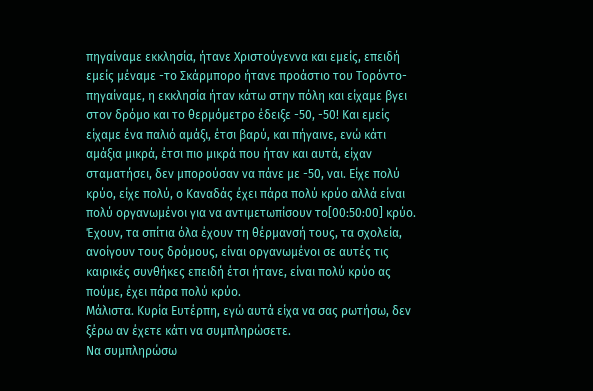πηγαίναμε εκκλησία, ήτανε Χριστούγεννα και εμείς, επειδή εμείς μέναμε -το Σκάρμπορο ήτανε προάστιο του Τορόντο- πηγαίναμε, η εκκλησία ήταν κάτω στην πόλη και είχαμε βγει στον δρόμο και το θερμόμετρο έδειξε -50, -50! Και εμείς είχαμε ένα παλιό αμάξι, έτσι βαρύ, και πήγαινε, ενώ κάτι αμάξια μικρά, έτσι πιο μικρά που ήταν και αυτά, είχαν σταματήσει, δεν μπορούσαν να πάνε με -50, ναι. Είχε πολύ κρύο, είχε πολύ, ο Καναδάς έχει πάρα πολύ κρύο αλλά είναι πολύ οργανωμένοι για να αντιμετωπίσουν το[00:50:00] κρύο. Έχουν, τα σπίτια όλα έχουν τη θέρμανσή τους, τα σχολεία, ανοίγουν τους δρόμους, είναι οργανωμένοι σε αυτές τις καιρικές συνθήκες επειδή έτσι ήτανε, είναι πολύ κρύο ας πούμε, έχει πάρα πολύ κρύο.
Μάλιστα. Κυρία Ευτέρπη, εγώ αυτά είχα να σας ρωτήσω, δεν ξέρω αν έχετε κάτι να συμπληρώσετε.
Να συμπληρώσω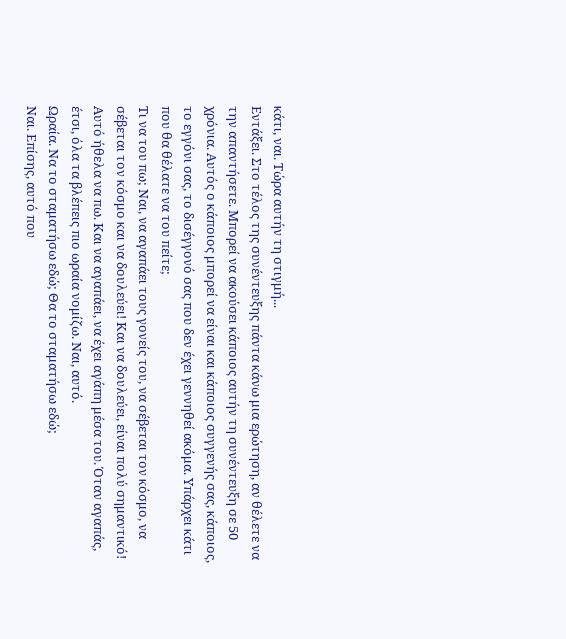κάτι, ναι. Τώρα αυτήν τη στιγμή...
Εντάξει. Στο τέλος της συνέντευξης πάντα κάνω μια ερώτηση, αν θέλετε να την απαντήσετε. Μπορεί να ακούσει κάποιος αυτήν τη συνέντευξη σε 50 χρόνια. Αυτός ο κάποιος μπορεί να είναι και κάποιος συγγενής σας, κάποιος, το εγγόνι σας, το δισέγγονό σας που δεν έχει γεννηθεί ακόμα. Υπάρχει κάτι που θα θέλατε να του πείτε;
Τι να του πω; Ναι, να αγαπάει τους γονείς του, να σέβεται τον κόσμο, να σέβεται τον κόσμο και να δουλεύει! Και να δουλεύει, είναι πολύ σημαντικό! Αυτό ήθελα να πω. Και να αγαπάει, να έχει αγάπη μέσα του. Όταν αγαπάς, έτσι, όλα τα βλέπεις πιο ωραία νομίζω. Ναι, αυτό.
Ωραία. Να το σταματήσω εδώ; Θα το σταματήσω εδώ;
Ναι. Επίσης, αυτό που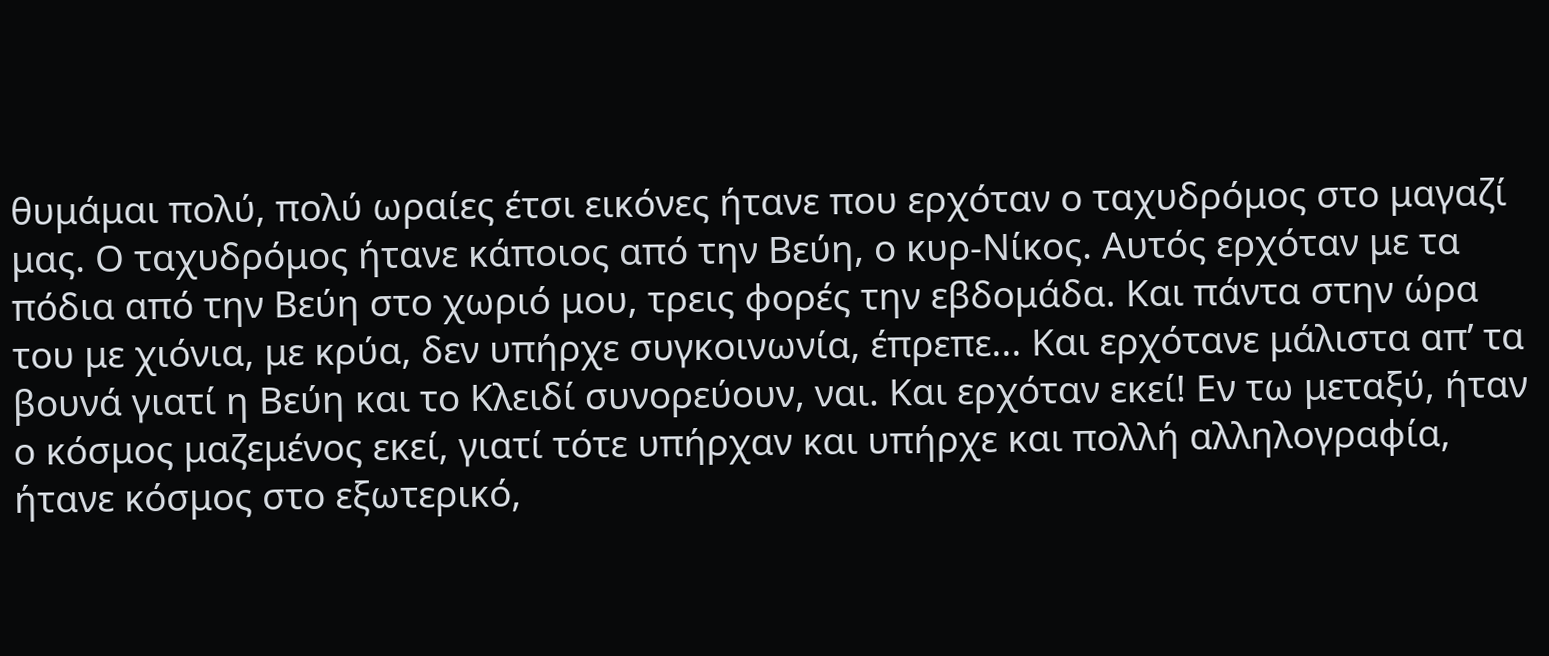θυμάμαι πολύ, πολύ ωραίες έτσι εικόνες ήτανε που ερχόταν ο ταχυδρόμος στο μαγαζί μας. Ο ταχυδρόμος ήτανε κάποιος από την Βεύη, ο κυρ-Νίκος. Αυτός ερχόταν με τα πόδια από την Βεύη στο χωριό μου, τρεις φορές την εβδομάδα. Και πάντα στην ώρα του με χιόνια, με κρύα, δεν υπήρχε συγκοινωνία, έπρεπε... Και ερχότανε μάλιστα απ’ τα βουνά γιατί η Βεύη και το Κλειδί συνορεύουν, ναι. Και ερχόταν εκεί! Εν τω μεταξύ, ήταν ο κόσμος μαζεμένος εκεί, γιατί τότε υπήρχαν και υπήρχε και πολλή αλληλογραφία, ήτανε κόσμος στο εξωτερικό,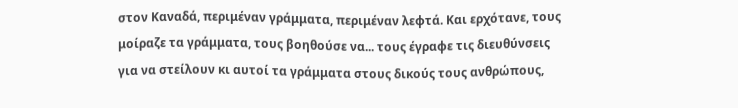στον Καναδά, περιμέναν γράμματα, περιμέναν λεφτά. Και ερχότανε, τους μοίραζε τα γράμματα, τους βοηθούσε να... τους έγραφε τις διευθύνσεις για να στείλουν κι αυτοί τα γράμματα στους δικούς τους ανθρώπους,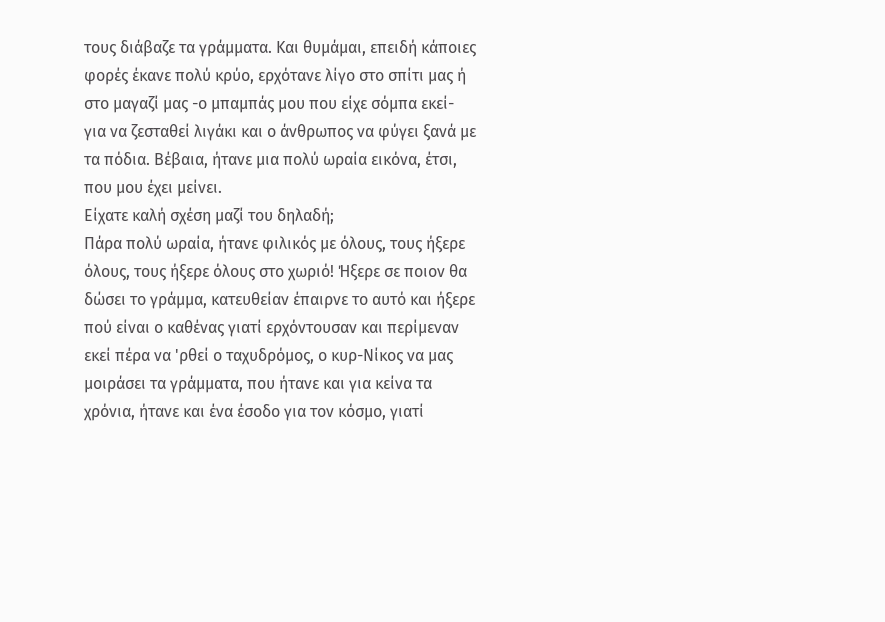τους διάβαζε τα γράμματα. Και θυμάμαι, επειδή κάποιες φορές έκανε πολύ κρύο, ερχότανε λίγο στο σπίτι μας ή στο μαγαζί μας -ο μπαμπάς μου που είχε σόμπα εκεί- για να ζεσταθεί λιγάκι και ο άνθρωπος να φύγει ξανά με τα πόδια. Βέβαια, ήτανε μια πολύ ωραία εικόνα, έτσι, που μου έχει μείνει.
Είχατε καλή σχέση μαζί του δηλαδή;
Πάρα πολύ ωραία, ήτανε φιλικός με όλους, τους ήξερε όλους, τους ήξερε όλους στο χωριό! Ήξερε σε ποιον θα δώσει το γράμμα, κατευθείαν έπαιρνε το αυτό και ήξερε πού είναι ο καθένας γιατί ερχόντουσαν και περίμεναν εκεί πέρα να 'ρθεί ο ταχυδρόμος, ο κυρ-Νίκος να μας μοιράσει τα γράμματα, που ήτανε και για κείνα τα χρόνια, ήτανε και ένα έσοδο για τον κόσμο, γιατί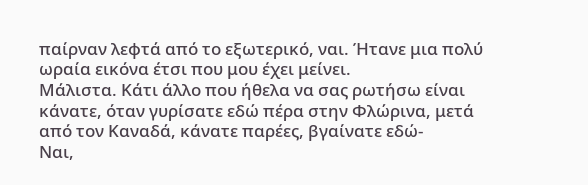παίρναν λεφτά από το εξωτερικό, ναι. Ήτανε μια πολύ ωραία εικόνα έτσι που μου έχει μείνει.
Μάλιστα. Κάτι άλλο που ήθελα να σας ρωτήσω είναι κάνατε, όταν γυρίσατε εδώ πέρα στην Φλώρινα, μετά από τον Καναδά, κάνατε παρέες, βγαίνατε εδώ-
Ναι,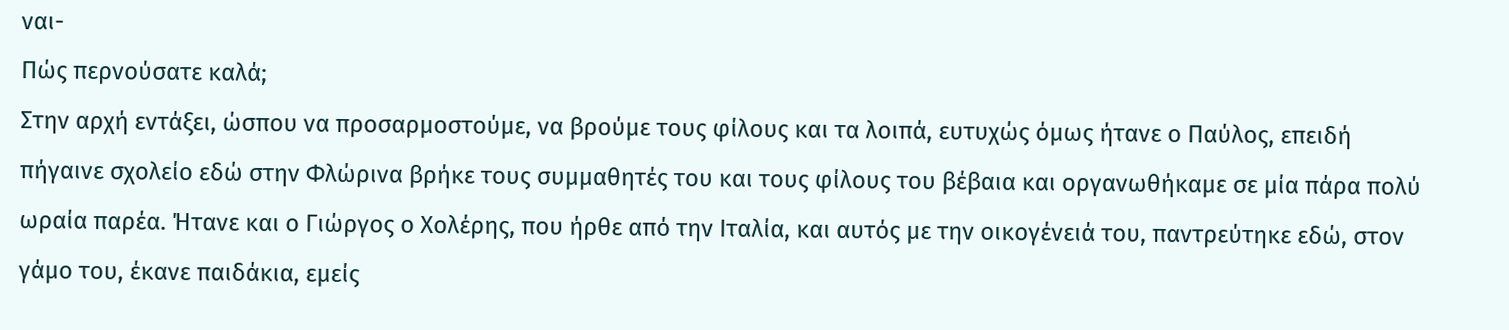ναι-
Πώς περνούσατε καλά;
Στην αρχή εντάξει, ώσπου να προσαρμοστούμε, να βρούμε τους φίλους και τα λοιπά, ευτυχώς όμως ήτανε ο Παύλος, επειδή πήγαινε σχολείο εδώ στην Φλώρινα βρήκε τους συμμαθητές του και τους φίλους του βέβαια και οργανωθήκαμε σε μία πάρα πολύ ωραία παρέα. Ήτανε και ο Γιώργος ο Χολέρης, που ήρθε από την Ιταλία, και αυτός με την οικογένειά του, παντρεύτηκε εδώ, στον γάμο του, έκανε παιδάκια, εμείς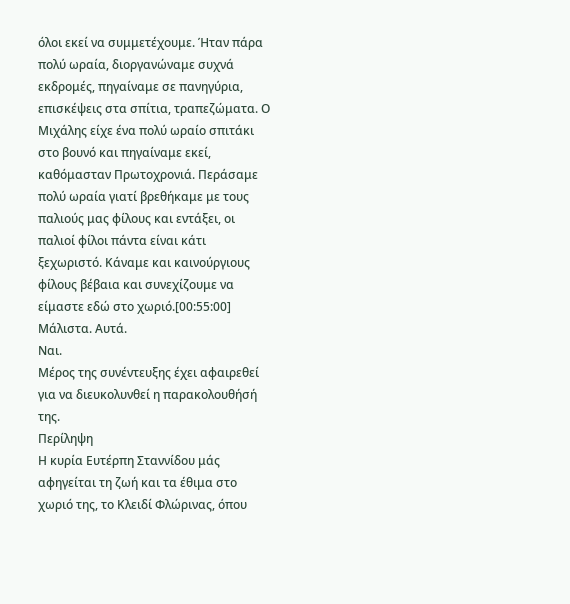όλοι εκεί να συμμετέχουμε. Ήταν πάρα πολύ ωραία, διοργανώναμε συχνά εκδρομές, πηγαίναμε σε πανηγύρια, επισκέψεις στα σπίτια, τραπεζώματα. Ο Μιχάλης είχε ένα πολύ ωραίο σπιτάκι στο βουνό και πηγαίναμε εκεί, καθόμασταν Πρωτοχρονιά. Περάσαμε πολύ ωραία γιατί βρεθήκαμε με τους παλιούς μας φίλους και εντάξει, οι παλιοί φίλοι πάντα είναι κάτι ξεχωριστό. Κάναμε και καινούργιους φίλους βέβαια και συνεχίζουμε να είμαστε εδώ στο χωριό.[00:55:00]
Μάλιστα. Αυτά.
Ναι.
Μέρος της συνέντευξης έχει αφαιρεθεί για να διευκολυνθεί η παρακολουθήσή της.
Περίληψη
Η κυρία Ευτέρπη Σταννίδου μάς αφηγείται τη ζωή και τα έθιμα στο χωριό της, το Κλειδί Φλώρινας, όπου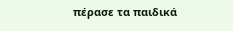πέρασε τα παιδικά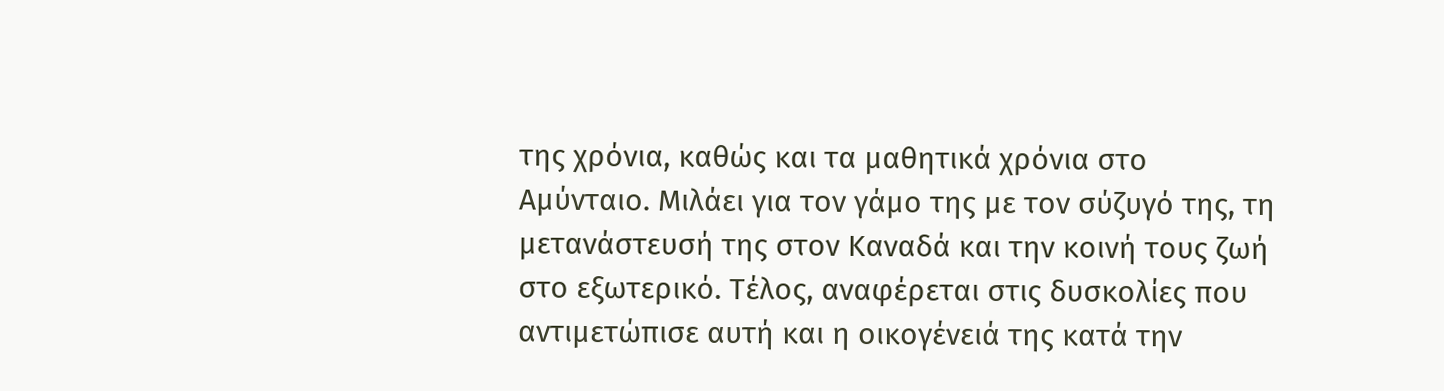της χρόνια, καθώς και τα μαθητικά χρόνια στο Αμύνταιο. Μιλάει για τον γάμο της με τον σύζυγό της, τη μετανάστευσή της στον Καναδά και την κοινή τους ζωή στο εξωτερικό. Τέλος, αναφέρεται στις δυσκολίες που αντιμετώπισε αυτή και η οικογένειά της κατά την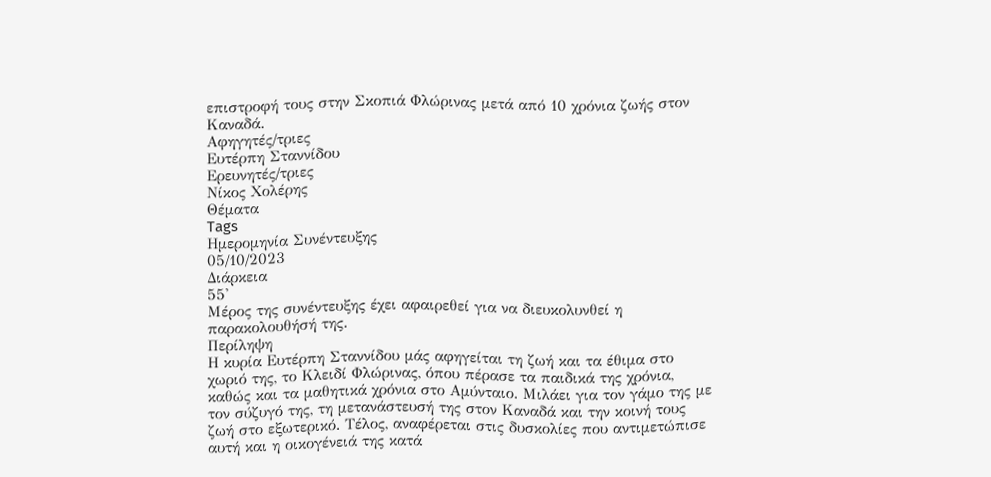επιστροφή τους στην Σκοπιά Φλώρινας μετά από 10 χρόνια ζωής στον Καναδά.
Αφηγητές/τριες
Ευτέρπη Σταννίδου
Ερευνητές/τριες
Νίκος Χολέρης
Θέματα
Tags
Ημερομηνία Συνέντευξης
05/10/2023
Διάρκεια
55'
Μέρος της συνέντευξης έχει αφαιρεθεί για να διευκολυνθεί η παρακολουθήσή της.
Περίληψη
Η κυρία Ευτέρπη Σταννίδου μάς αφηγείται τη ζωή και τα έθιμα στο χωριό της, το Κλειδί Φλώρινας, όπου πέρασε τα παιδικά της χρόνια, καθώς και τα μαθητικά χρόνια στο Αμύνταιο. Μιλάει για τον γάμο της με τον σύζυγό της, τη μετανάστευσή της στον Καναδά και την κοινή τους ζωή στο εξωτερικό. Τέλος, αναφέρεται στις δυσκολίες που αντιμετώπισε αυτή και η οικογένειά της κατά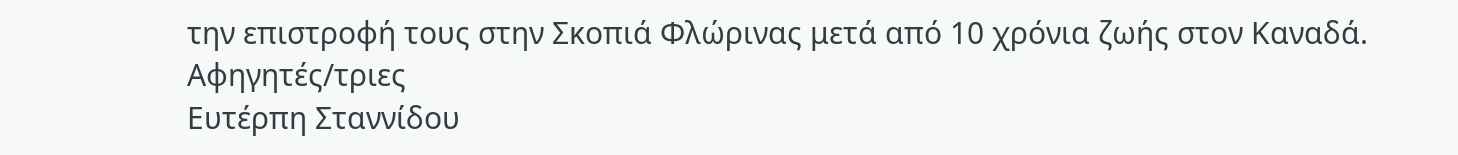την επιστροφή τους στην Σκοπιά Φλώρινας μετά από 10 χρόνια ζωής στον Καναδά.
Αφηγητές/τριες
Ευτέρπη Σταννίδου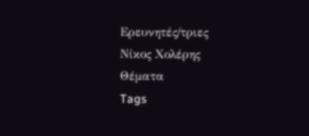Ερευνητές/τριες
Νίκος Χολέρης
Θέματα
Tags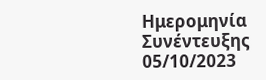Ημερομηνία Συνέντευξης
05/10/2023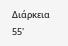Διάρκεια
55'